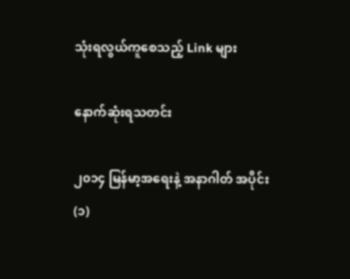သုံးရလွယ်ကူစေသည့် Link များ

နောက်ဆုံးရသတင်း

၂၀၁၄ မြန်မာ့အရေးနဲ့ အနာဂါတ် အပိုင်း (၁)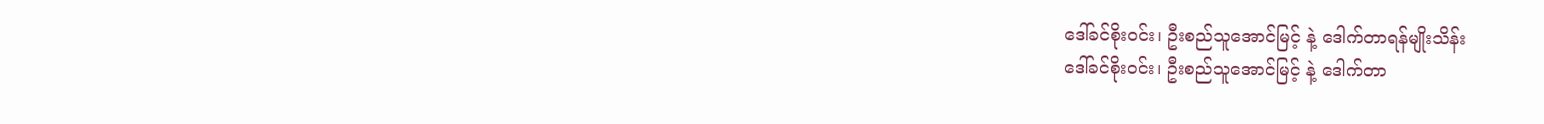ဒေါ်ခင်စိုးဝင်း၊ ဦးစည်သူအောင်မြင့် နဲ့ ဒေါက်တာရန်မျိုးသိန်း
ဒေါ်ခင်စိုးဝင်း၊ ဦးစည်သူအောင်မြင့် နဲ့ ဒေါက်တာ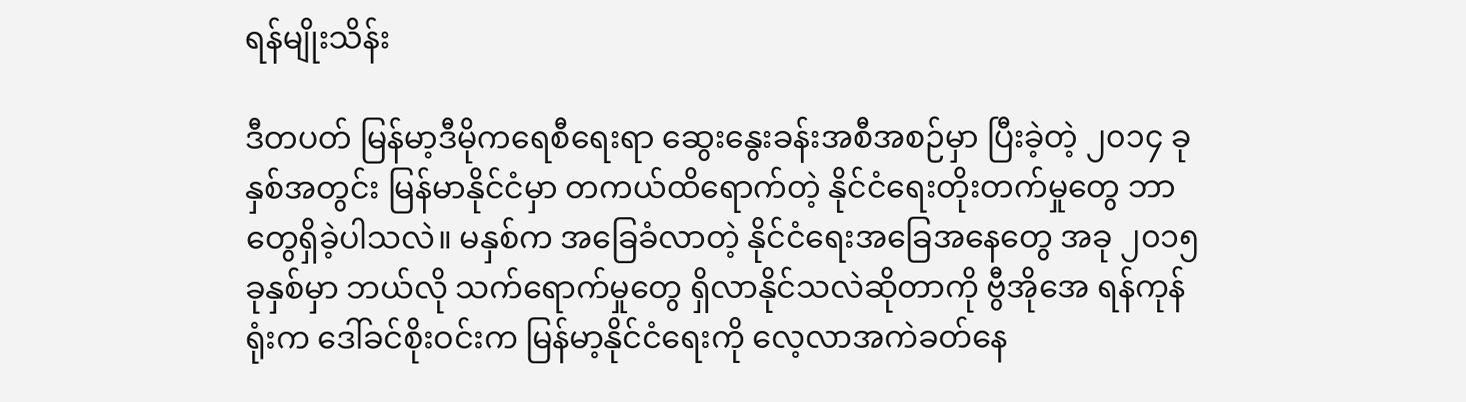ရန်မျိုးသိန်း

ဒီတပတ် မြန်မာ့ဒီမိုကရေစီရေးရာ ဆွေးနွေးခန်းအစီအစဉ်မှာ ပြီးခဲ့တဲ့ ၂၀၁၄ ခုနှစ်အတွင်း မြန်မာနိုင်ငံမှာ တကယ်ထိရောက်တဲ့ နိုင်ငံရေးတိုးတက်မှုတွေ ဘာတွေရှိခဲ့ပါသလဲ။ မနှစ်က အခြေခံလာတဲ့ နိုင်ငံရေးအခြေအနေတွေ အခု ၂၀၁၅ ခုနှစ်မှာ ဘယ်လို သက်ရောက်မှုတွေ ရှိလာနိုင်သလဲဆိုတာကို ဗွီအိုအေ ရန်ကုန်ရုံးက ဒေါ်ခင်စိုးဝင်းက မြန်မာ့နိုင်ငံရေးကို လေ့လာအကဲခတ်နေ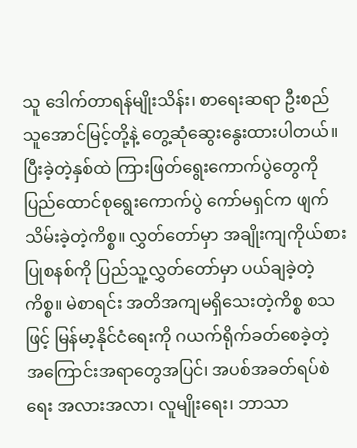သူ ဒေါက်တာရန်မျိုးသိန်း၊ စာရေးဆရာ ဦးစည်သူအောင်မြင့်တို့နဲ့ တွေ့ဆုံဆွေးနွေးထားပါတယ်။ ပြီးခဲ့တဲ့နှစ်ထဲ ကြားဖြတ်ရွေးကောက်ပွဲတွေကို ပြည်ထောင်စုရွေးကောက်ပွဲ ကော်မရှင်က ဖျက်သိမ်းခဲ့တဲ့ကိစ္စ။ လွှတ်တော်မှာ အချိုးကျကိုယ်စားပြုစနစ်ကို ပြည်သူ့လွှတ်တော်မှာ ပယ်ချခဲ့တဲ့ကိစ္စ။ မဲစာရင်း အတိအကျမရှိသေးတဲ့ကိစ္စ စသဖြင့် မြန်မာ့နိုင်ငံရေးကို ဂယက်ရိုက်ခတ်စေခဲ့တဲ့ အကြောင်းအရာတွေအပြင်၊ အပစ်အခတ်ရပ်စဲရေး အလားအလာ၊ လူမျိုးရေး၊ ဘာသာ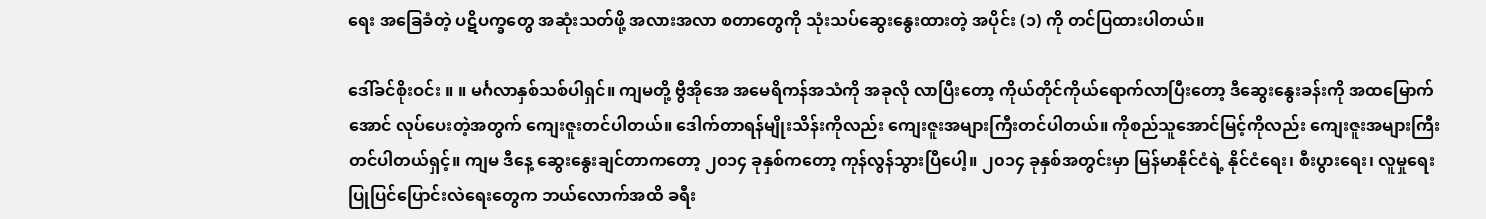ရေး အခြေခံတဲ့ ပဋိပက္ခတွေ အဆုံးသတ်ဖို့ အလားအလာ စတာတွေကို သုံးသပ်ဆွေးနွေးထားတဲ့ အပိုင်း (၁) ကို တင်ပြထားပါတယ်။

ဒေါ်ခင်စိုးဝင်း ။ ။ မင်္ဂလာနှစ်သစ်ပါရှင်။ ကျမတို့ ဗွီအိုအေ အမေရိကန်အသံကို အခုလို လာပြီးတော့ ကိုယ်တိုင်ကိုယ်ရောက်လာပြီးတော့ ဒီဆွေးနွေးခန်းကို အထမြောက်အောင် လုပ်ပေးတဲ့အတွက် ကျေးဇူးတင်ပါတယ်။ ဒေါက်တာရန်မျိုးသိန်းကိုလည်း ကျေးဇူးအများကြီးတင်ပါတယ်။ ကိုစည်သူအောင်မြင့်ကိုလည်း ကျေးဇူးအများကြီးတင်ပါတယ်ရှင့်။ ကျမ ဒီနေ့ ဆွေးနွေးချင်တာကတော့ ၂၀၁၄ ခုနှစ်ကတော့ ကုန်လွန်သွားပြီပေါ့။ ၂၀၁၄ ခုနှစ်အတွင်းမှာ မြန်မာနိုင်ငံရဲ့ နိုင်ငံရေး၊ စီးပွားရေး၊ လူမှုရေး ပြုပြင်ပြောင်းလဲရေးတွေက ဘယ်လောက်အထိ ခရီး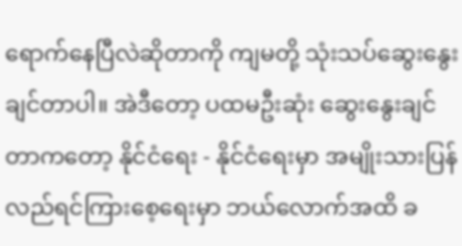ရောက်နေပြီလဲဆိုတာကို ကျမတို့ သုံးသပ်ဆွေးနွေးချင်တာပါ။ အဲဒီတော့ ပထမဦးဆုံး ဆွေးနွေးချင်တာကတော့ နိုင်ငံရေး - နိုင်ငံရေးမှာ အမျိုးသားပြန်လည်ရင်ကြားစေ့ရေးမှာ ဘယ်လောက်အထိ ခ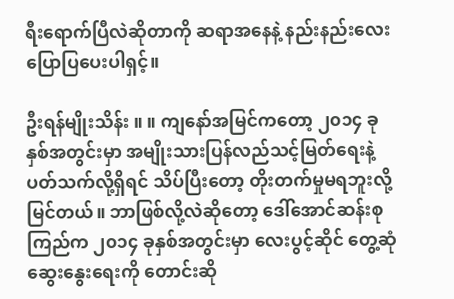ရီးရောက်ပြီလဲဆိုတာကို ဆရာအနေနဲ့ နည်းနည်းလေး ပြောပြပေးပါရှင့်။

ဦးရန်မျိုးသိန်း ။ ။ ကျနော်အမြင်ကတော့ ၂၀၁၄ ခုနှစ်အတွင်းမှာ အမျိုးသားပြန်လည်သင့်မြတ်ရေးနဲ့ ပတ်သက်လို့ရှိရင် သိပ်ပြီးတော့ တိုးတက်မှုမရဘူးလို့ မြင်တယ်။ ဘာဖြစ်လို့လဲဆိုတော့ ဒေါ်အောင်ဆန်းစုကြည်က ၂၀၁၄ ခုနှစ်အတွင်းမှာ လေးပွင့်ဆိုင် တွေ့ဆုံဆွေးနွေးရေးကို တောင်းဆို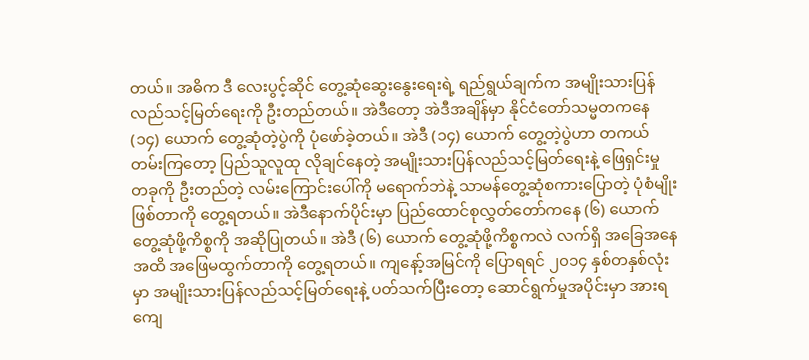တယ်။ အဓိက ဒီ လေးပွင့်ဆိုင် တွေ့ဆုံဆွေးနွေးရေးရဲ့ ရည်ရွယ်ချက်က အမျိုးသားပြန်လည်သင့်မြတ်ရေးကို ဦးတည်တယ်။ အဲဒီတော့ အဲဒီအချိန်မှာ နိုင်ငံတော်သမ္မတကနေ (၁၄) ယောက် တွေ့ဆုံတဲ့ပွဲကို ပုံဖော်ခဲ့တယ်။ အဲဒီ (၁၄) ယောက် တွေ့တဲ့ပွဲဟာ တကယ်တမ်းကြတော့ ပြည်သူလူထု လိုချင်နေတဲ့ အမျိုးသားပြန်လည်သင့်မြတ်ရေးနဲ့ ဖြေရှင်းမှုတခုကို ဦးတည်တဲ့ လမ်းကြောင်းပေါ်ကို မရောက်ဘဲနဲ့ သာမန်တွေ့ဆုံစကားပြောတဲ့ ပုံစံမျိုးဖြစ်တာကို တွေ့ရတယ်။ အဲဒီနောက်ပိုင်းမှာ ပြည်ထောင်စုလွှတ်တော်ကနေ (၆) ယောက် တွေ့ဆုံဖို့ကိစ္စကို အဆိုပြုတယ်။ အဲဒီ (၆) ယောက် တွေ့ဆုံဖို့ကိစ္စကလဲ လက်ရှိ အခြေအနေအထိ အဖြေမထွက်တာကို တွေ့ရတယ်။ ကျနော့်အမြင်ကို ပြောရရင် ၂၀၁၄ နှစ်တနှစ်လုံးမှာ အမျိုးသားပြန်လည်သင့်မြတ်ရေးနဲ့ ပတ်သက်ပြီးတော့ ဆောင်ရွက်မှုအပိုင်းမှာ အားရကျေ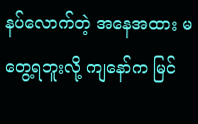နပ်လောက်တဲ့ အနေအထား မတွေ့ရဘူးလို့ ကျနော်က မြင်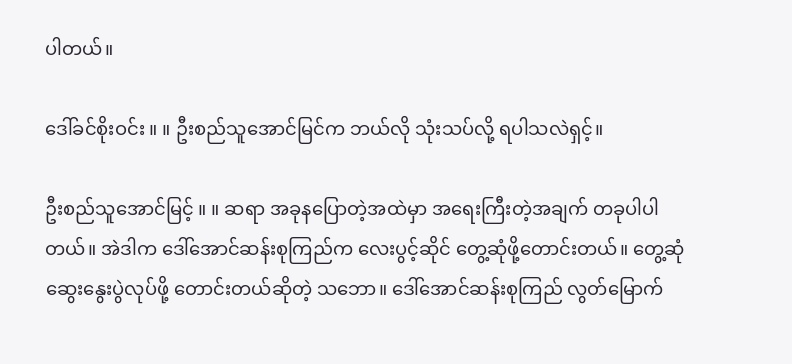ပါတယ်။

ဒေါ်ခင်စိုးဝင်း ။ ။ ဦးစည်သူအောင်မြင်က ဘယ်လို သုံးသပ်လို့ ရပါသလဲရှင့်။

ဦးစည်သူအောင်မြင့် ။ ။ ဆရာ အခုနပြောတဲ့အထဲမှာ အရေးကြီးတဲ့အချက် တခုပါပါတယ်။ အဲဒါက ဒေါ်အောင်ဆန်းစုကြည်က လေးပွင့်ဆိုင် တွေ့ဆုံဖို့တောင်းတယ်။ တွေ့ဆုံဆွေးနွေးပွဲလုပ်ဖို့ တောင်းတယ်ဆိုတဲ့ သဘော။ ဒေါ်အောင်ဆန်းစုကြည် လွတ်မြောက်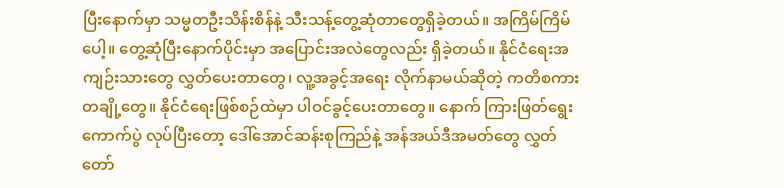ပြီးနောက်မှာ သမ္မတဦးသိန်းစိန်နဲ့ သီးသန့်တွေ့ဆုံတာတွေရှိခဲ့တယ်။ အကြိမ်ကြိမ်ပေါ့။ တွေ့ဆုံပြီးနောက်ပိုင်းမှာ အပြောင်းအလဲတွေလည်း ရှိခဲ့တယ်။ နိုင်ငံရေးအကျဉ်းသားတွေ လွှတ်ပေးတာတွေ၊ လူ့အခွင့်အရေး လိုက်နာမယ်ဆိုတဲ့ ကတိစကားတချို့တွေ။ နိုင်ငံရေးဖြစ်စဉ်ထဲမှာ ပါဝင်ခွင့်ပေးတာတွေ။ နောက် ကြားဖြတ်ရွေးကောက်ပွဲ လုပ်ပြီးတော့ ဒေါ်အောင်ဆန်းစုကြည်နဲ့ အန်အယ်ဒီအမတ်တွေ လွှတ်တော်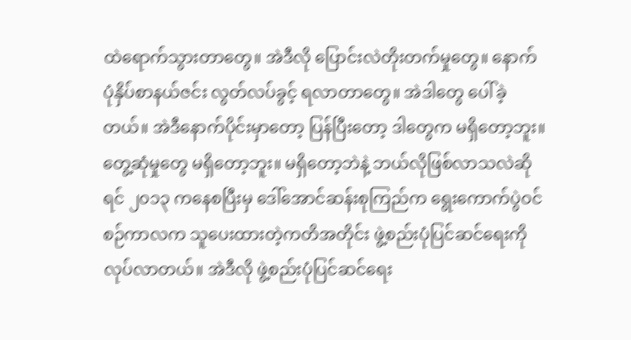ထဲရောက်သွားတာတွေ။ အဲဒီလို ပြောင်းလဲတိုးတက်မှုတွေ။ နောက် ပုံနှိပ်စာနယ်ဇင်း လွတ်လပ်ခွင့် ရလာတာတွေ။ အဲဒါတွေ ပေါ်ခဲ့တယ်။ အဲဒီနောက်ပိုင်းမှာတော့ ပြန်ပြီးတော့ ဒါတွေက မရှိတော့ဘူး။ တွေ့ဆုံမှုတွေ မရှိတော့ဘူး။ မရှိတော့ဘဲနဲ့ ဘယ်လိုဖြစ်လာသလဲဆိုရင် ၂၀၁၃ ကနေစပြီးမှ ဒေါ်အောင်ဆန်းစုကြည်က ရွေးကောက်ပွဲဝင်စဉ်ကာလက သူပေးထားတဲ့ကတိအတိုင်း ဖွဲ့စည်းပုံပြင်ဆင်ရေးကို လုပ်လာတယ်။ အဲဒီလို ဖွဲ့စည်းပုံပြင်ဆင်ရေး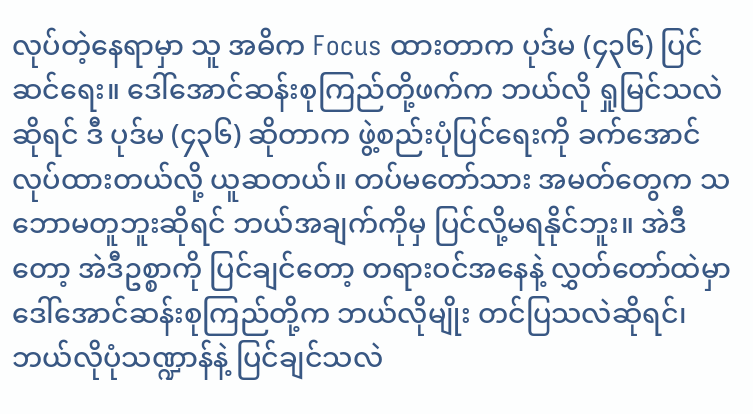လုပ်တဲ့နေရာမှာ သူ အဓိက Focus ထားတာက ပုဒ်မ (၄၃၆) ပြင်ဆင်ရေး။ ဒေါ်အောင်ဆန်းစုကြည်တို့ဖက်က ဘယ်လို ရှုမြင်သလဲဆိုရင် ဒီ ပုဒ်မ (၄၃၆) ဆိုတာက ဖွဲ့စည်းပုံပြင်ရေးကို ခက်အောင်လုပ်ထားတယ်လို့ ယူဆတယ်။ တပ်မတော်သား အမတ်တွေက သဘောမတူဘူးဆိုရင် ဘယ်အချက်ကိုမှ ပြင်လို့မရနိုင်ဘူး။ အဲဒီတော့ အဲဒီဥစ္စာကို ပြင်ချင်တော့ တရားဝင်အနေနဲ့ လွှတ်တော်ထဲမှာ ဒေါ်အောင်ဆန်းစုကြည်တို့က ဘယ်လိုမျိုး တင်ပြသလဲဆိုရင်၊ ဘယ်လိုပုံသဏ္ဍာန်နဲ့ ပြင်ချင်သလဲ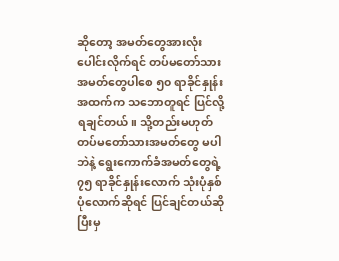ဆိုတော့ အမတ်တွေအားလုံး ပေါင်းလိုက်ရင် တပ်မတော်သားအမတ်တွေပါစေ ၅၀ ရာခိုင်နှုန်းအထက်က သဘောတူရင် ပြင်လို့ရချင်တယ်။ သို့တည်းမဟုတ် တပ်မတော်သားအမတ်တွေ မပါဘဲနဲ့ ရွေးကောက်ခံအမတ်တွေရဲ့ ၇၅ ရာခိုင်နှုန်းလောက် သုံးပုံနှစ်ပုံလောက်ဆိုရင် ပြင်ချင်တယ်ဆိုပြီးမှ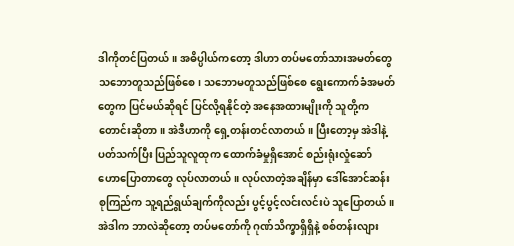ဒါကိုတင်ပြတယ်။ အဓိပ္ပါယ်ကတော့ ဒါဟာ တပ်မတော်သားအမတ်တွေ သဘောတူသည်ဖြစ်စေ၊ သဘောမတူသည်ဖြစ်စေ ရွေးကောက်ခံအမတ်တွေက ပြင်မယ်ဆိုရင် ပြင်လို့ရနိုင်တဲ့ အနေအထားမျိုးကို သူတို့က တောင်းဆိုတာ။ အဲဒီဟာကို ရှေ့တန်းတင်လာတယ်။ ပြီးတော့မှ အဲဒါနဲ့ ပတ်သက်ပြီး ပြည်သူလူထုက ထောက်ခံမှုရှိအောင် စည်းရုံးလှုံဆော် ဟောပြောတာတွေ လုပ်လာတယ်။ လုပ်လာတဲ့အချိန်မှာ ဒေါ်အောင်ဆန်းစုကြည်က သူ့ရည်ရွယ်ချက်ကိုလည်း ပွင့်ပွင့်လင်းလင်းပဲ သူပြောတယ်။ အဲဒါက ဘာလဲဆိုတော့ တပ်မတော်ကို ဂုဏ်သိက္ခာရှိရှိနဲ့ စစ်တန်းလျား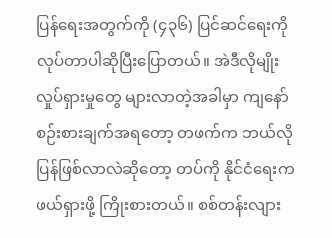ပြန်ရေးအတွက်ကို (၄၃၆) ပြင်ဆင်ရေးကို လုပ်တာပါဆိုပြီးပြောတယ်။ အဲဒီလိုမျိုး လှုပ်ရှားမှုတွေ များလာတဲ့အခါမှာ ကျနော် စဉ်းစားချက်အရတော့ တဖက်က ဘယ်လိုပြန်ဖြစ်လာလဲဆိုတော့ တပ်ကို နိုင်ငံရေးက ဖယ်ရှားဖို့ ကြိုးစားတယ်။ စစ်တန်းလျား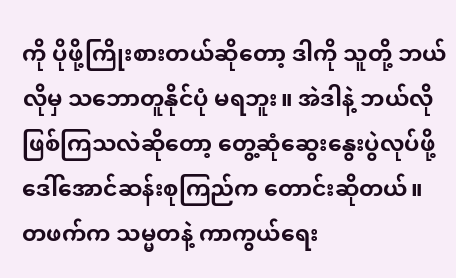ကို ပိုဖို့ကြိုးစားတယ်ဆိုတော့ ဒါကို သူတို့ ဘယ်လိုမှ သဘောတူနိုင်ပုံ မရဘူး။ အဲဒါနဲ့ ဘယ်လိုဖြစ်ကြသလဲဆိုတော့ တွေ့ဆုံဆွေးနွေးပွဲလုပ်ဖို့ ဒေါ်အောင်ဆန်းစုကြည်က တောင်းဆိုတယ်။ တဖက်က သမ္မတနဲ့ ကာကွယ်ရေး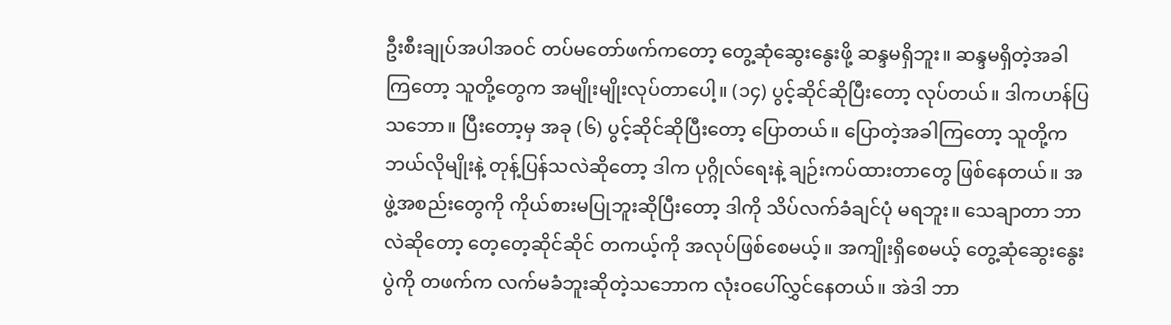ဦးစီးချုပ်အပါအဝင် တပ်မတော်ဖက်ကတော့ တွေ့ဆုံဆွေးနွေးဖို့ ဆန္ဒမရှိဘူး။ ဆန္ဒမရှိတဲ့အခါကြတော့ သူတို့တွေက အမျိုးမျိုးလုပ်တာပေါ့။ (၁၄) ပွင့်ဆိုင်ဆိုပြီးတော့ လုပ်တယ်။ ဒါကဟန်ပြသဘော။ ပြီးတော့မှ အခု (၆) ပွင့်ဆိုင်ဆိုပြီးတော့ ပြောတယ်။ ပြောတဲ့အခါကြတော့ သူတို့က ဘယ်လိုမျိုးနဲ့ တုန့်ပြန်သလဲဆိုတော့ ဒါက ပုဂ္ဂိုလ်ရေးနဲ့ ချဉ်းကပ်ထားတာတွေ ဖြစ်နေတယ်။ အဖွဲ့အစည်းတွေကို ကိုယ်စားမပြုဘူးဆိုပြီးတော့ ဒါကို သိပ်လက်ခံချင်ပုံ မရဘူး။ သေချာတာ ဘာလဲဆိုတော့ တေ့တေ့ဆိုင်ဆိုင် တကယ့်ကို အလုပ်ဖြစ်စေမယ့်။ အကျိုးရှိစေမယ့် တွေ့ဆုံဆွေးနွေးပွဲကို တဖက်က လက်မခံဘူးဆိုတဲ့သဘောက လုံးဝပေါ်လွှင်နေတယ်။ အဲဒါ ဘာ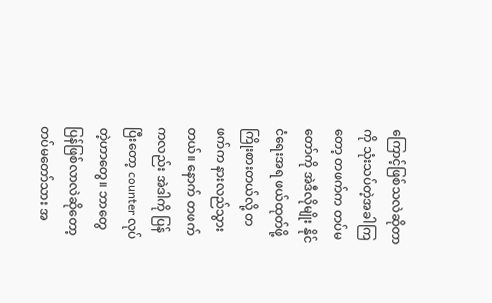ကြောင့်ဖြစ်သလဲဆိုတာကို သုံးသပ်တဲ့အခါကြတော့ တဖက်က တပ်မတော်ကို အဲဒီလိုမျိုး နိုင်ငံရေးအရ ဖယ်ထုတ်ဖို့ ကြိုးစားတယ်လို့ တဖက်က နားလည်သွားတယ်။ နောက် တဖက်ကလည်း အဲဒါကို ပြန်ပြီးတော့ counter လုပ်တဲ့ဟာတွေ။ ဘာတွေပြန်ဖြစ်လာလဲဆိုတော့ တပ်မတော်သား အ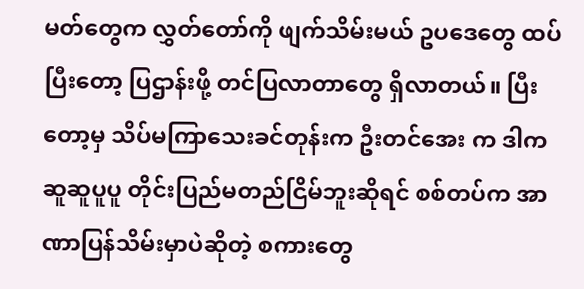မတ်တွေက လွှတ်တော်ကို ဖျက်သိမ်းမယ် ဥပဒေတွေ ထပ်ပြီးတော့ ပြဌာန်းဖို့ တင်ပြလာတာတွေ ရှိလာတယ်။ ပြီးတော့မှ သိပ်မကြာသေးခင်တုန်းက ဦးတင်အေး က ဒါက ဆူဆူပူပူ တိုင်းပြည်မတည်ငြိမ်ဘူးဆိုရင် စစ်တပ်က အာဏာပြန်သိမ်းမှာပဲဆိုတဲ့ စကားတွေ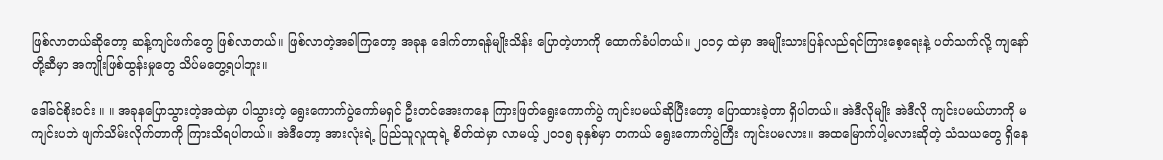ဖြစ်လာတယ်ဆိုတော့ ဆန့်ကျင်ဖက်တွေ ဖြစ်လာတယ်။ ဖြစ်လာတဲ့အခါကြတော့ အခုန ဒေါက်တာရန်မျိုးသိန်း ပြောတဲ့ဟာကို ထောက်ခံပါတယ်။ ၂၀၁၄ ထဲမှာ အမျိုးသားပြန်လည်ရင်ကြားစေ့ရေးနဲ့ ပတ်သက်လို့ ကျနော်တို့ဆီမှာ အကျိုးဖြစ်ထွန်းမှုတွေ သိပ်မတွေ့ရပါဘူး။

ဒေါ်ခင်စိုးဝင်း ။ ။ အခုနပြောသွားတဲ့အထဲမှာ ပါသွားတဲ့ ရွေးကောက်ပွဲကော်မရှင် ဦးတင်အေးကနေ ကြားဖြတ်ရွေးကောက်ပွဲ ကျင်းပမယ်ဆိုပြီးတော့ ပြောထားခဲ့တာ ရှိပါတယ်။ အဲဒီလိုမျိုး အဲဒီလို ကျင်းပမယ်ဟာကို မကျင်းပဘဲ ဖျက်သိမ်းလိုက်တာကို ကြားသိရပါတယ်။ အဲဒီတော့ အားလုံးရဲ့ ပြည်သူလူထုရဲ့ စိတ်ထဲမှာ လာမယ့် ၂၀၁၅ ခုနှစ်မှာ တကယ် ရွေးကောက်ပွဲကြီး ကျင်းပမလား။ အထမြောက်ပါ့မလားဆိုတဲ့ သံသယတွေ ရှိနေ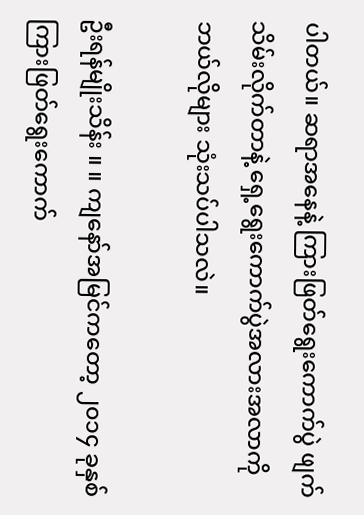ပါတယ်။ ဆရာအနေနဲ့ ကြားဖြတ်ရွေးကောက်ပွဲ ဖျက်သိမ်းလိုက်တာနဲ့ ရှေ့ရွေးကောက်ပွဲအလားအလာကို ဘယ်လိုများ သုံးသပ်ပါသလဲ။

ဦးရန်မျိုးသိန်း ။ ။ ကျနော်အမြင်ကတော့ ၂၀၁၄ ခုနှစ် ကြားဖြတ်ရွေးကောက်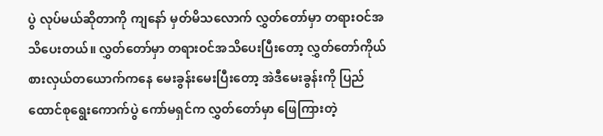ပွဲ လုပ်မယ်ဆိုတာကို ကျနော် မှတ်မိသလောက် လွှတ်တော်မှာ တရားဝင်အသိပေးတယ်။ လွှတ်တော်မှာ တရားဝင်အသိပေးပြီးတော့ လွှတ်တော်ကိုယ်စားလှယ်တယောက်ကနေ မေးခွန်းမေးပြီးတော့ အဲဒီမေးခွန်းကို ပြည်ထောင်စုရွေးကောက်ပွဲ ကော်မရှင်က လွှတ်တော်မှာ ဖြေကြားတဲ့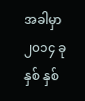အခါမှာ ၂၀၁၄ ခုနှစ် နှစ်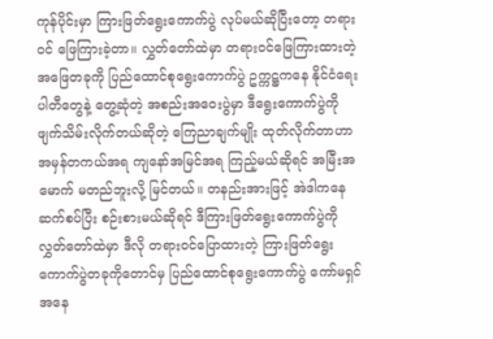ကုန်ပိုင်းမှာ ကြားဖြတ်ရွေးကောက်ပွဲ လုပ်မယ်ဆိုပြီးတော့ တရားဝင် ဖြေကြားခဲ့တာ။ လွှတ်တော်ထဲမှာ တရားဝင်ဖြေကြားထားတဲ့ အဖြေတခုကို ပြည်ထောင်စုရွေးကောက်ပွဲ ဥက္ကဋ္ဌကနေ နိုင်ငံရေးပါတီတွေနဲ့ တွေ့ဆုံတဲ့ အစည်းအဝေးပွဲမှာ ဒီရွေးကောက်ပွဲကို ဖျက်သိမ်းလိုက်တယ်ဆိုတဲ့ ကြေညာချက်မျိုး ထုတ်လိုက်တာဟာ အမှန်တကယ်အရ ကျနော်အမြင်အရ ကြည့်မယ်ဆိုရင် အမြီးအမောက် မတည်ဘူးလို့ မြင်တယ်။ တနည်းအားဖြင့် အဲဒါကနေ ဆက်စပ်ပြီး စဉ်းစားမယ်ဆိုရင် ဒီကြားဖြတ်ရွေးကောက်ပွဲကို လွှတ်တော်ထဲမှာ ဒီလို တရားဝင်ပြောထားတဲ့ ကြားဖြတ်ရွေးကောက်ပွဲတခုကိုတောင်မှ ပြည်ထောင်စုရွေးကောက်ပွဲ ကော်မရှင်အနေ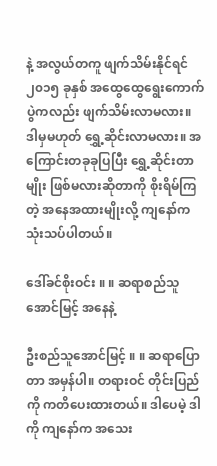နဲ့ အလွယ်တကူ ဖျက်သိမ်းနိုင်ရင် ၂၀၁၅ ခုနှစ် အထွေထွေရွေးကောက်ပွဲကလည်း ဖျက်သိမ်းလာမလား။ ဒါမှမဟုတ် ရွှေ့ဆိုင်းလာမလား။ အကြောင်းတခုခုပြပြီး ရွှေ့ဆိုင်းတာမျိုး ဖြစ်မလားဆိုတာကို စိုးရိမ်ကြတဲ့ အနေအထားမျိုးလို့ ကျနော်က သုံးသပ်ပါတယ်။

ဒေါ်ခင်စိုးဝင်း ။ ။ ဆရာစည်သူအောင်မြင့် အနေနဲ့

ဦးစည်သူအောင်မြင့် ။ ။ ဆရာပြောတာ အမှန်ပါ။ တရားဝင် တိုင်းပြည်ကို ကတိပေးထားတယ်။ ဒါပေမဲ့ ဒါကို ကျနော်က အသေး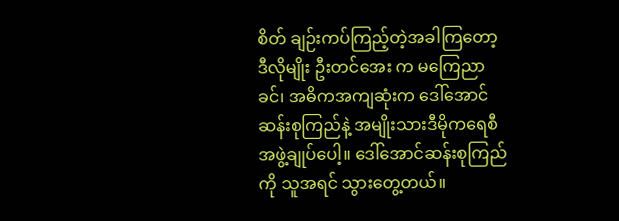စိတ် ချဉ်းကပ်ကြည့်တဲ့အခါကြတော့ ဒီလိုမျိုး ဦးတင်အေး က မကြေညာခင်၊ အဓိကအကျဆုံးက ဒေါ်အောင်ဆန်းစုကြည်နဲ့ အမျိုးသားဒီမိုကရေစီအဖွဲ့ချုပ်ပေါ့။ ဒေါ်အောင်ဆန်းစုကြည်ကို သူအရင် သွားတွေ့တယ်။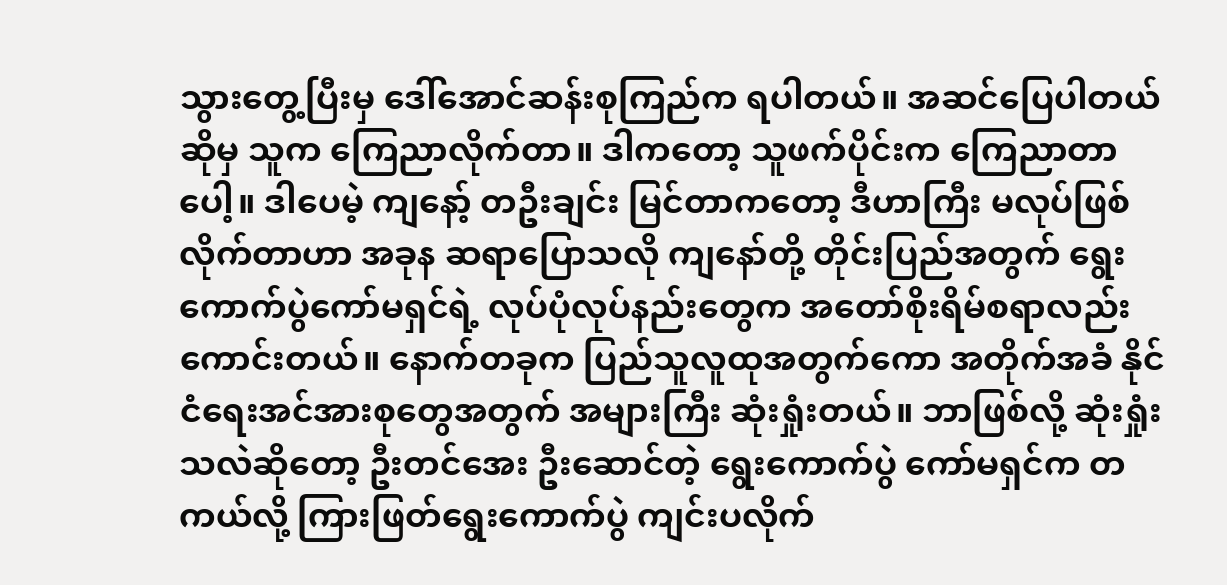သွားတွေ့ပြီးမှ ဒေါ်အောင်ဆန်းစုကြည်က ရပါတယ်။ အဆင်ပြေပါတယ်ဆိုမှ သူက ကြေညာလိုက်တာ။ ဒါကတော့ သူဖက်ပိုင်းက ကြေညာတာပေါ့။ ဒါပေမဲ့ ကျနော့် တဦးချင်း မြင်တာကတော့ ဒီဟာကြီး မလုပ်ဖြစ်လိုက်တာဟာ အခုန ဆရာပြောသလို ကျနော်တို့ တိုင်းပြည်အတွက် ရွေးကောက်ပွဲကော်မရှင်ရဲ့ လုပ်ပုံလုပ်နည်းတွေက အတော်စိုးရိမ်စရာလည်း ကောင်းတယ်။ နောက်တခုက ပြည်သူလူထုအတွက်ကော အတိုက်အခံ နိုင်ငံရေးအင်အားစုတွေအတွက် အများကြီး ဆုံးရှုံးတယ်။ ဘာဖြစ်လို့ ဆုံးရှုံးသလဲဆိုတော့ ဦးတင်အေး ဦးဆောင်တဲ့ ရွေးကောက်ပွဲ ကော်မရှင်က တကယ်လို့ ကြားဖြတ်ရွေးကောက်ပွဲ ကျင်းပလိုက်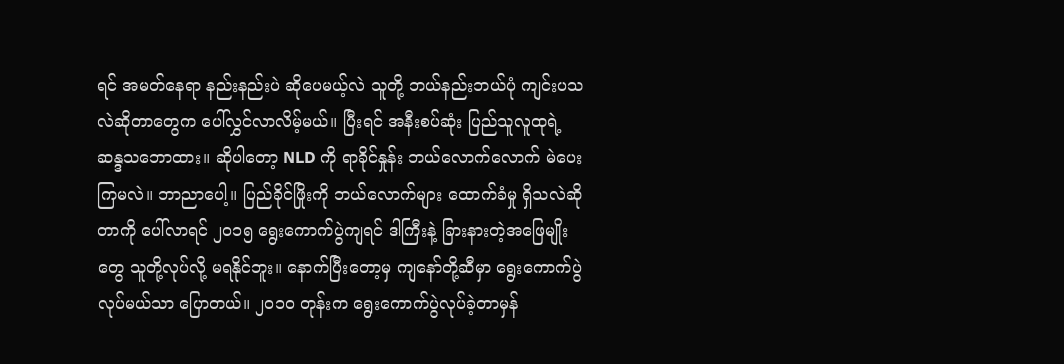ရင် အမတ်နေရာ နည်းနည်းပဲ ဆိုပေမယ့်လဲ သူတို့ ဘယ်နည်းဘယ်ပုံ ကျင်းပသလဲဆိုတာတွေက ပေါ်လွှင်လာလိမ့်မယ်။ ပြီးရင် အနီးစပ်ဆုံး ပြည်သူလူထုရဲ့ ဆန္ဒသဘောထား။ ဆိုပါတော့ NLD ကို ရာခိုင်နှုန်း ဘယ်လောက်လောက် မဲပေးကြမလဲ။ ဘာညာပေါ့။ ပြည်ခိုင်ဖြိုးကို ဘယ်လောက်များ ထောက်ခံမှု ရှိသလဲဆိုတာကို ပေါ်လာရင် ၂၀၁၅ ရွေးကောက်ပွဲကျရင် ဒါကြီးနဲ့ ခြားနားတဲ့အဖြေမျိုးတွေ သူတို့လုပ်လို့ မရနိုင်ဘူး။ နောက်ပြီးတော့မှ ကျနော်တို့ဆီမှာ ရွေးကောက်ပွဲလုပ်မယ်သာ ပြောတယ်။ ၂၀၁၀ တုန်းက ရွေးကောက်ပွဲလုပ်ခဲ့တာမှန်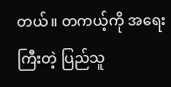တယ်။ တကယ့်ကို အရေးကြီးတဲ့ ပြည်သူ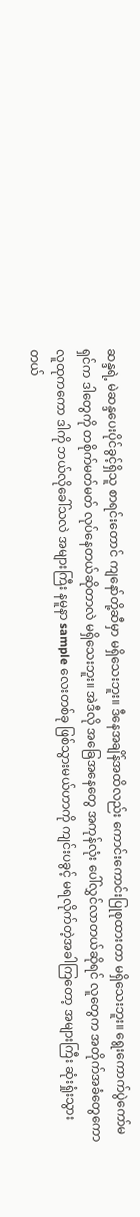ဆန္ဒရဲ့ မဲဆန္ဒပေးပိုင်ခွင့်ရှိသူ စာရင်းတောင် ကျနော်တို့ဆီမှာ မရှိသေးဘူး။ ဒီနေအချိန်အထိလည်း ကောင်းကောင်းပြုစုထားတာ မရှိသေးဘူး။ ရွေးကောက်ပွဲကော်မရှင်က ဒါတွေကို တစိုက်မတ်မတ် လုပ်နေတယ်ဆိုတာလဲ မရှိသေးဘူး။ အဲဒီလို အခြေအနေတွေ အကုန်လုံး ပေါ်လွှင်လာတယ်ဆိုရင် လူတွေက အတိုက်အခံတွေကော လူထုကကော ဒါကို ဘယ်လိုခေါ်သလဲ အများကြီး နမူနာ sample လေးတစ်ခု ဖြစ်သွားမယ်ဟာကို ကျင်းပခွင့် မရလိုက်တဲ့အခါကြတော့ အများကြီး ဆုံးရှုံးသွားတယ်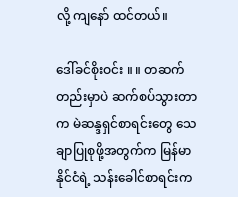လို့ ကျနော် ထင်တယ်။

ဒေါ်ခင်စိုးဝင်း ။ ။ တဆက်တည်းမှာပဲ ဆက်စပ်သွားတာက မဲဆန္ဒရှင်စာရင်းတွေ သေချာပြုစုဖို့အတွက်က မြန်မာနိုင်ငံရဲ့ သန်းခေါင်စာရင်းက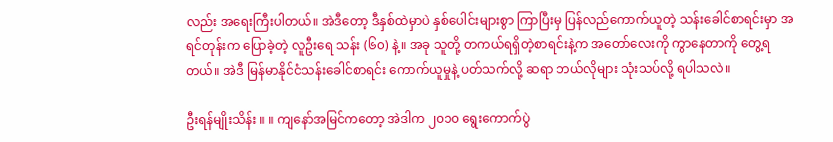လည်း အရေးကြီးပါတယ်။ အဲဒီတော့ ဒီနှစ်ထဲမှာပဲ နှစ်ပေါင်းများစွာ ကြာပြီးမှ ပြန်လည်ကောက်ယူတဲ့ သန်းခေါင်စာရင်းမှာ အရင်တုန်းက ပြောခဲ့တဲ့ လူဦးရေ သန်း (၆၀) နဲ့။ အခု သူတို့ တကယ်ရရှိတဲ့စာရင်းနဲ့က အတော်လေးကို ကွာနေတာကို တွေ့ရတယ်။ အဲဒီ မြန်မာနိုင်ငံသန်းခေါင်စာရင်း ကောက်ယူမှုနဲ့ ပတ်သက်လို့ ဆရာ ဘယ်လိုများ သုံးသပ်လို့ ရပါသလဲ။

ဦးရန်မျိုးသိန်း ။ ။ ကျနော်အမြင်ကတော့ အဲဒါက ၂၀၁၀ ရွေးကောက်ပွဲ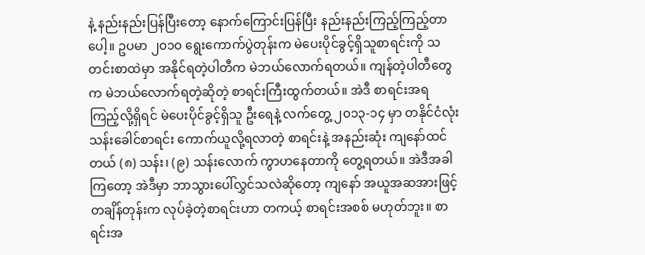နဲ့ နည်းနည်းပြန်ပြီးတော့ နောက်ကြောင်းပြန်ပြီး နည်းနည်းကြည့်ကြည့်တာပေါ့။ ဥပမာ ၂၀၁၀ ရွေးကောက်ပွဲတုန်းက မဲပေးပိုင်ခွင့်ရှိသူစာရင်းကို သတင်းစာထဲမှာ အနိုင်ရတဲ့ပါတီက မဲဘယ်လောက်ရတယ်။ ကျန်တဲ့ပါတီတွေက မဲဘယ်လောက်ရတဲ့ဆိုတဲ့ စာရင်းကြီးထွက်တယ်။ အဲဒီ စာရင်းအရ ကြည့်လို့ရှိရင် မဲပေးပိုင်ခွင့်ရှိသူ ဦးရေနဲ့ လက်တွေ့ ၂၀၁၃-၁၄ မှာ တနိုင်ငံလုံး သန်းခေါင်စာရင်း ကောက်ယူလို့ရလာတဲ့ စာရင်းနဲ့ အနည်းဆုံး ကျနော်ထင်တယ် (၈) သန်း၊ (၉) သန်းလောက် ကွာဟနေတာကို တွေ့ရတယ်။ အဲဒီအခါကြတော့ အဲဒီမှာ ဘာသွားပေါ်လွှင်သလဲဆိုတော့ ကျနော် အယူအဆအားဖြင့် တချိန်တုန်းက လုပ်ခဲ့တဲ့စာရင်းဟာ တကယ့် စာရင်းအစစ် မဟုတ်ဘူး။ စာရင်းအ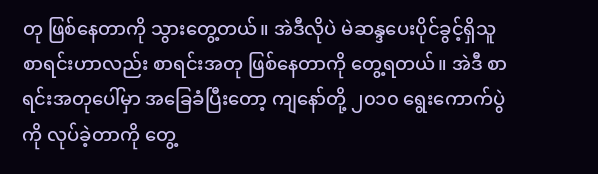တု ဖြစ်နေတာကို သွားတွေ့တယ်။ အဲဒီလိုပဲ မဲဆန္ဒပေးပိုင်ခွင့်ရှိသူ စာရင်းဟာလည်း စာရင်းအတု ဖြစ်နေတာကို တွေ့ရတယ်။ အဲဒီ စာရင်းအတုပေါ်မှာ အခြေခံပြီးတော့ ကျနော်တို့ ၂၀၁၀ ရွေးကောက်ပွဲကို လုပ်ခဲ့တာကို တွေ့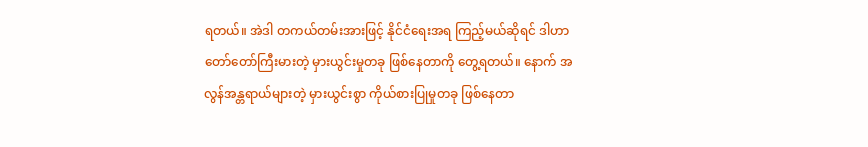ရတယ်။ အဲဒါ တကယ်တမ်းအားဖြင့် နိုင်ငံရေးအရ ကြည့်မယ်ဆိုရင် ဒါဟာ တော်တော်ကြီးမားတဲ့ မှားယွင်းမှုတခု ဖြစ်နေတာကို တွေ့ရတယ်။ နောက် အလွန်အန္တရာယ်များတဲ့ မှားယွင်းစွာ ကိုယ်စားပြုမှုတခု ဖြစ်နေတာ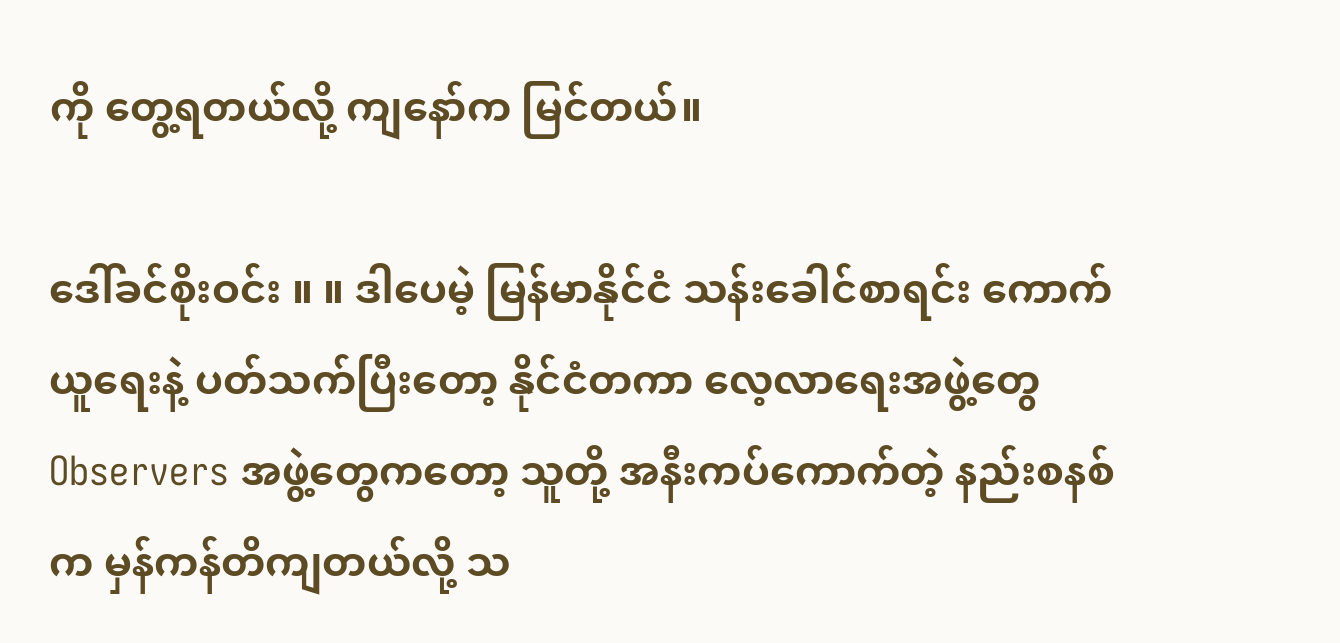ကို တွေ့ရတယ်လို့ ကျနော်က မြင်တယ်။

ဒေါ်ခင်စိုးဝင်း ။ ။ ဒါပေမဲ့ မြန်မာနိုင်ငံ သန်းခေါင်စာရင်း ကောက်ယူရေးနဲ့ ပတ်သက်ပြီးတော့ နိုင်ငံတကာ လေ့လာရေးအဖွဲ့တွေ Observers အဖွဲ့တွေကတော့ သူတို့ အနီးကပ်ကောက်တဲ့ နည်းစနစ်က မှန်ကန်တိကျတယ်လို့ သ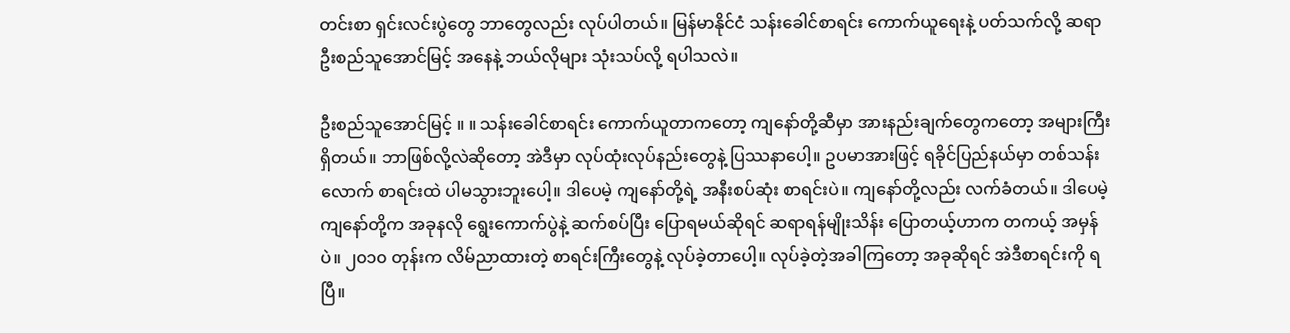တင်းစာ ရှင်းလင်းပွဲတွေ ဘာတွေလည်း လုပ်ပါတယ်။ မြန်မာနိုင်ငံ သန်းခေါင်စာရင်း ကောက်ယူရေးနဲ့ ပတ်သက်လို့ ဆရာဦးစည်သူအောင်မြင့် အနေနဲ့ ဘယ်လိုများ သုံးသပ်လို့ ရပါသလဲ။

ဦးစည်သူအောင်မြင့် ။ ။ သန်းခေါင်စာရင်း ကောက်ယူတာကတော့ ကျနော်တို့ဆီမှာ အားနည်းချက်တွေကတော့ အများကြီးရှိတယ်။ ဘာဖြစ်လို့လဲဆိုတော့ အဲဒီမှာ လုပ်ထုံးလုပ်နည်းတွေနဲ့ ပြဿနာပေါ့။ ဥပမာအားဖြင့် ရခိုင်ပြည်နယ်မှာ တစ်သန်းလောက် စာရင်းထဲ ပါမသွားဘူးပေါ့။ ဒါပေမဲ့ ကျနော်တို့ရဲ့ အနီးစပ်ဆုံး စာရင်းပဲ။ ကျနော်တို့လည်း လက်ခံတယ်။ ဒါပေမဲ့ ကျနော်တို့က အခုနလို ရွေးကောက်ပွဲနဲ့ ဆက်စပ်ပြီး ပြောရမယ်ဆိုရင် ဆရာရန်မျိုးသိန်း ပြောတယ့်ဟာက တကယ့် အမှန်ပဲ။ ၂၀၁၀ တုန်းက လိမ်ညာထားတဲ့ စာရင်းကြီးတွေနဲ့ လုပ်ခဲ့တာပေါ့။ လုပ်ခဲ့တဲ့အခါကြတော့ အခုဆိုရင် အဲဒီစာရင်းကို ရပြီ။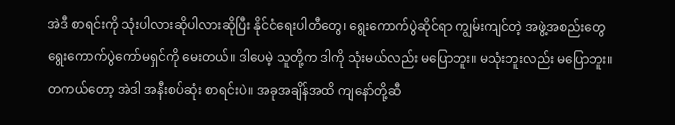အဲဒီ စာရင်းကို သုံးပါလားဆိုပါလားဆိုပြီး နိုင်ငံရေးပါတီတွေ၊ ရွေးကောက်ပွဲဆိုင်ရာ ကျွမ်းကျင်တဲ့ အဖွဲ့အစည်းတွေ ရွေးကောက်ပွဲကော်မရှင်ကို မေးတယ်။ ဒါပေမဲ့ သူတို့က ဒါကို သုံးမယ်လည်း မပြောဘူး။ မသုံးဘူးလည်း မပြောဘူး။ တကယ်တော့ အဲဒါ အနီးစပ်ဆုံး စာရင်းပဲ။ အခုအချိန်အထိ ကျနော်တို့ဆီ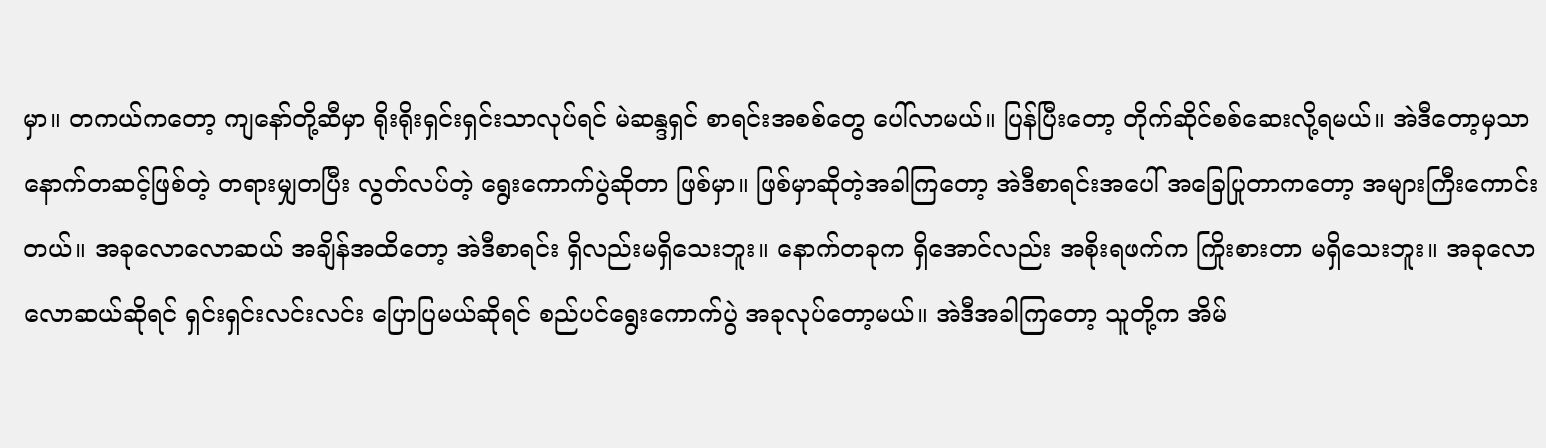မှာ။ တကယ်ကတော့ ကျနော်တို့ဆီမှာ ရိုးရိုးရှင်းရှင်းသာလုပ်ရင် မဲဆန္ဒရှင် စာရင်းအစစ်တွေ ပေါ်လာမယ်။ ပြန်ပြီးတော့ တိုက်ဆိုင်စစ်ဆေးလို့ရမယ်။ အဲဒီတော့မှသာ နောက်တဆင့်ဖြစ်တဲ့ တရားမျှတပြီး လွတ်လပ်တဲ့ ရွေးကောက်ပွဲဆိုတာ ဖြစ်မှာ။ ဖြစ်မှာဆိုတဲ့အခါကြတော့ အဲဒီစာရင်းအပေါ် အခြေပြုတာကတော့ အများကြီးကောင်းတယ်။ အခုလောလောဆယ် အချိန်အထိတော့ အဲဒီစာရင်း ရှိလည်းမရှိသေးဘူး။ နောက်တခုက ရှိအောင်လည်း အစိုးရဖက်က ကြိုးစားတာ မရှိသေးဘူး။ အခုလောလောဆယ်ဆိုရင် ရှင်းရှင်းလင်းလင်း ပြောပြမယ်ဆိုရင် စည်ပင်ရွေးကောက်ပွဲ အခုလုပ်တော့မယ်။ အဲဒီအခါကြတော့ သူတို့က အိမ်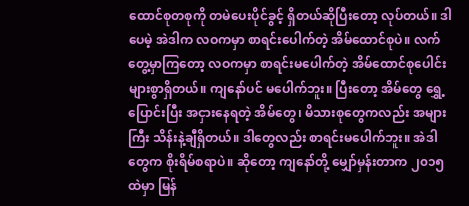ထောင်စုတစုကို တမဲပေးပိုင်ခွင့် ရှိတယ်ဆိုပြီးတော့ လုပ်တယ်။ ဒါပေမဲ့ အဲဒါက လဝကမှာ စာရင်းပေါက်တဲ့ အိမ်ထောင်စုပဲ။ လက်တွေ့မှာကြတော့ လဝကမှာ စာရင်းမပေါက်တဲ့ အိမ်ထောင်စုပေါင်း များစွာရှိတယ်။ ကျနော်ပင် မပေါက်ဘူး။ ပြီးတော့ အိမ်တွေ ရွှေ့ပြောင်းပြီး အငှားနေရတဲ့ အိမ်တွေ၊ မိသားစုတွေကလည်း အများကြီး သိန်းနဲ့ချီရှိတယ်။ ဒါတွေလည်း စာရင်းမပေါက်ဘူး။ အဲဒါတွေက စိုးရိမ်စရာပဲ။ ဆိုတော့ ကျနော်တို့ မျှော်မှန်းတာက ၂၀၁၅ ထဲမှာ မြန်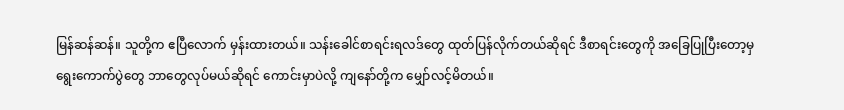မြန်ဆန်ဆန်။ သူတို့က ဧပြီလောက် မှန်းထားတယ်။ သန်းခေါင်စာရင်းရလဒ်တွေ ထုတ်ပြန်လိုက်တယ်ဆိုရင် ဒီစာရင်းတွေကို အခြေပြုပြီးတော့မှ ရွေးကောက်ပွဲတွေ ဘာတွေလုပ်မယ်ဆိုရင် ကောင်းမှာပဲလို့ ကျနော်တို့က မျှော်လင့်မိတယ်။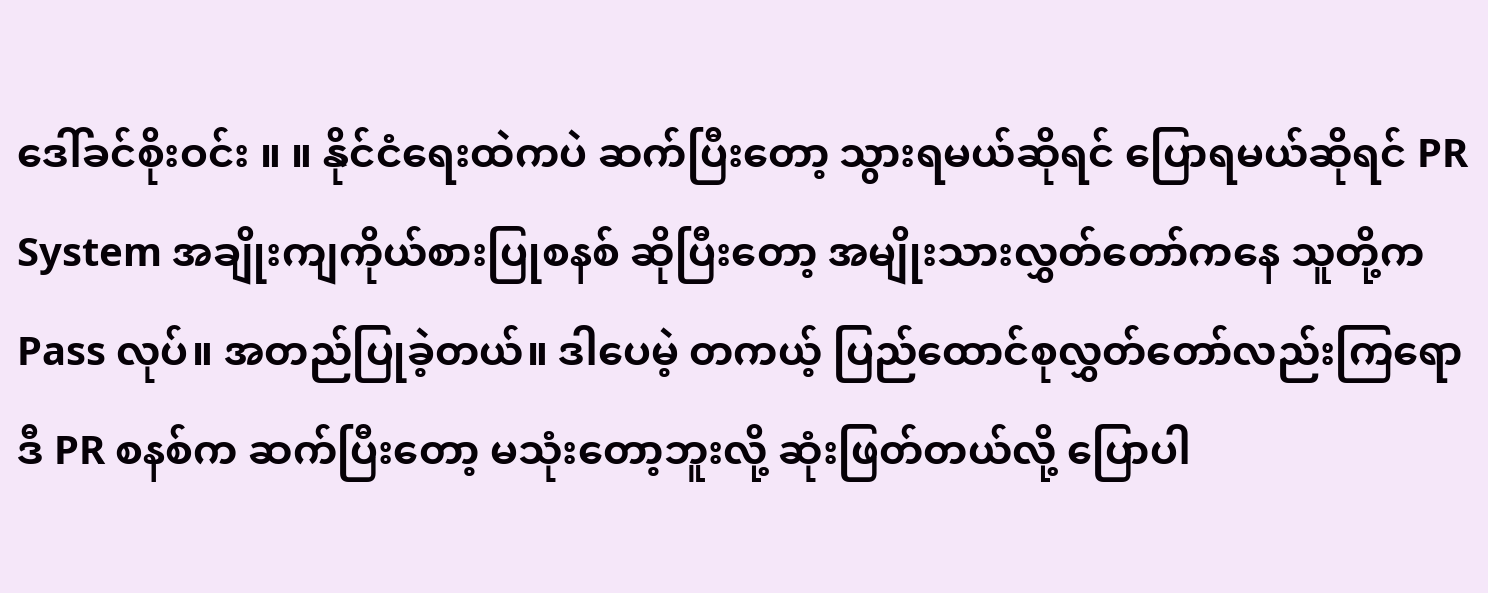ဒေါ်ခင်စိုးဝင်း ။ ။ နိုင်ငံရေးထဲကပဲ ဆက်ပြီးတော့ သွားရမယ်ဆိုရင် ပြောရမယ်ဆိုရင် PR System အချိုးကျကိုယ်စားပြုစနစ် ဆိုပြီးတော့ အမျိုးသားလွှတ်တော်ကနေ သူတို့က Pass လုပ်။ အတည်ပြုခဲ့တယ်။ ဒါပေမဲ့ တကယ့် ပြည်ထောင်စုလွှတ်တော်လည်းကြရော ဒီ PR စနစ်က ဆက်ပြီးတော့ မသုံးတော့ဘူးလို့ ဆုံးဖြတ်တယ်လို့ ပြောပါ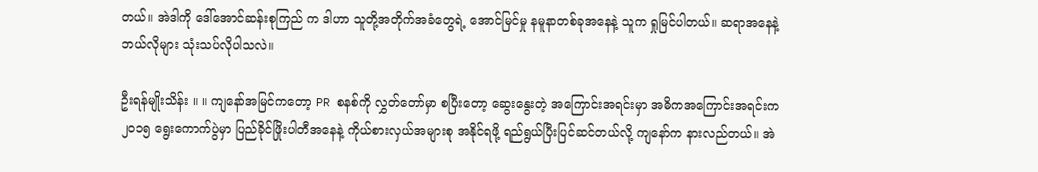တယ်။ အဲဒါကို ဒေါ်အောင်ဆန်းစုကြည် က ဒါဟာ သူတို့အတိုက်အခံတွေရဲ့ အောင်မြင်မှု နမူနာတစ်ခုအနေနဲ့ သူက ရှုမြင်ပါတယ်။ ဆရာအနေနဲ့ ဘယ်လိုများ သုံးသပ်လိုပါသလဲ။

ဦးရန်မျိုးသိန်း ။ ။ ကျနော်အမြင်ကတော့ PR စနစ်ကို လွှတ်တော်မှာ စပြီးတော့ ဆွေးနွေးတဲ့ အကြောင်းအရင်းမှာ အဓိကအကြောင်းအရင်းက ၂၀၁၅ ရွေးကောက်ပွဲမှာ ပြည်ခိုင်ဖြိုးပါတီအနေနဲ့ ကိုယ်စားလှယ်အများစု အနိုင်ရဖို့ ရည်ရွယ်ပြီးပြင်ဆင်တယ်လို့ ကျနော်က နားလည်တယ်။ အဲ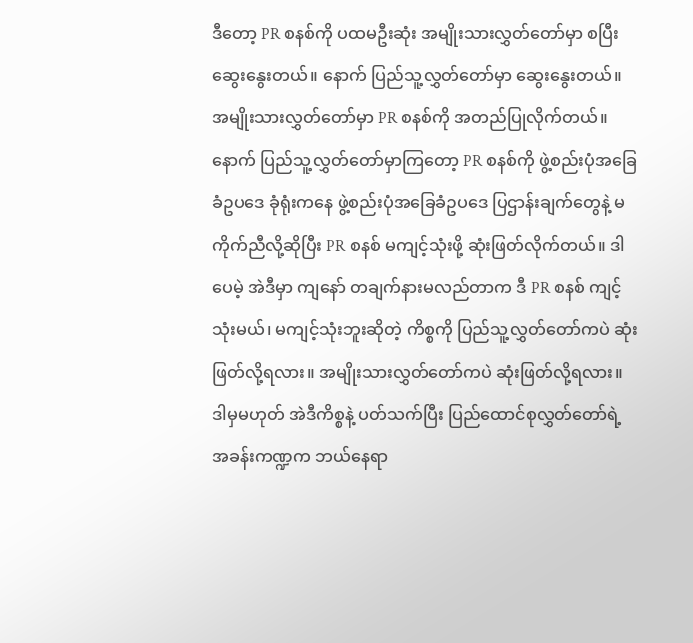ဒီတော့ PR စနစ်ကို ပထမဦးဆုံး အမျိုးသားလွှတ်တော်မှာ စပြီးဆွေးနွေးတယ်။ နောက် ပြည်သူ့လွှတ်တော်မှာ ဆွေးနွေးတယ်။ အမျိုးသားလွှတ်တော်မှာ PR စနစ်ကို အတည်ပြုလိုက်တယ်။ နောက် ပြည်သူ့လွှတ်တော်မှာကြတော့ PR စနစ်ကို ဖွဲ့စည်းပုံအခြေခံဥပဒေ ခုံရုံးကနေ ဖွဲ့စည်းပုံအခြေခံဥပဒေ ပြဌာန်းချက်တွေနဲ့ မကိုက်ညီလို့ဆိုပြီး PR စနစ် မကျင့်သုံးဖို့ ဆုံးဖြတ်လိုက်တယ်။ ဒါပေမဲ့ အဲဒီမှာ ကျနော် တချက်နားမလည်တာက ဒီ PR စနစ် ကျင့်သုံးမယ်၊ မကျင့်သုံးဘူးဆိုတဲ့ ကိစ္စကို ပြည်သူ့လွှတ်တော်ကပဲ ဆုံးဖြတ်လို့ရလား။ အမျိုးသားလွှတ်တော်ကပဲ ဆုံးဖြတ်လို့ရလား။ ဒါမှမဟုတ် အဲဒီကိစ္စနဲ့ ပတ်သက်ပြီး ပြည်ထောင်စုလွှတ်တော်ရဲ့ အခန်းကဏ္ဍက ဘယ်နေရာ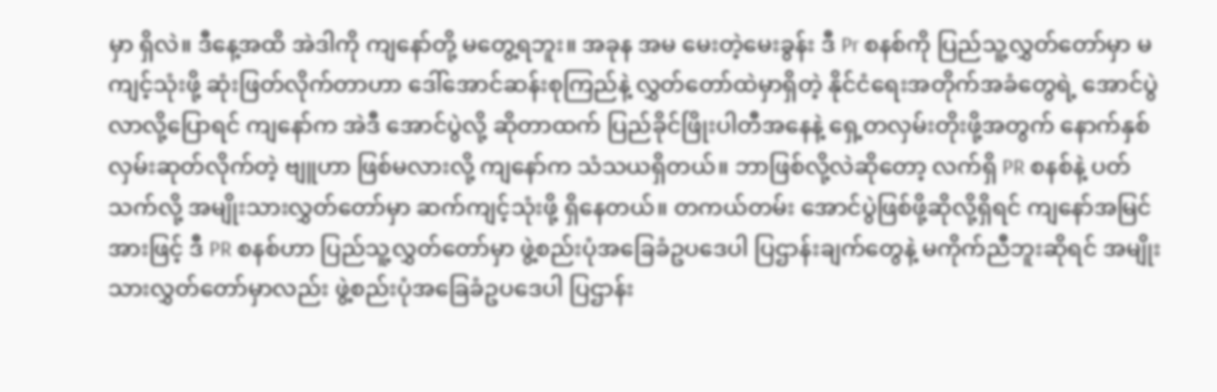မှာ ရှိလဲ။ ဒီနေ့အထိ အဲဒါကို ကျနော်တို့ မတွေ့ရဘူး။ အခုန အမ မေးတဲ့မေးခွန်း ဒီ Pr စနစ်ကို ပြည်သူ့လွှတ်တော်မှာ မကျင့်သုံးဖို့ ဆုံးဖြတ်လိုက်တာဟာ ဒေါ်အောင်ဆန်းစုကြည်နဲ့ လွှတ်တော်ထဲမှာရှိတဲ့ နိုင်ငံရေးအတိုက်အခံတွေရဲ့ အောင်ပွဲလာလို့ပြောရင် ကျနော်က အဲဒီ အောင်ပွဲလို့ ဆိုတာထက် ပြည်ခိုင်ဖြိုးပါတီအနေနဲ့ ရှေ့တလှမ်းတိုးဖို့အတွက် နောက်နှစ်လှမ်းဆုတ်လိုက်တဲ့ ဗျူဟာ ဖြစ်မလားလို့ ကျနော်က သံသယရှိတယ်။ ဘာဖြစ်လို့လဲဆိုတော့ လက်ရှိ PR စနစ်နဲ့ ပတ်သက်လို့ အမျိုးသားလွှတ်တော်မှာ ဆက်ကျင့်သုံးဖို့ ရှိနေတယ်။ တကယ်တမ်း အောင်ပွဲဖြစ်ဖို့ဆိုလို့ရှိရင် ကျနော်အမြင်အားဖြင့် ဒီ PR စနစ်ဟာ ပြည်သူ့လွှတ်တော်မှာ ဖွဲ့စည်းပုံအခြေခံဥပဒေပါ ပြဌာန်းချက်တွေနဲ့ မကိုက်ညီဘူးဆိုရင် အမျိုးသားလွှတ်တော်မှာလည်း ဖွဲ့စည်းပုံအခြေခံဥပဒေပါ ပြဌာန်း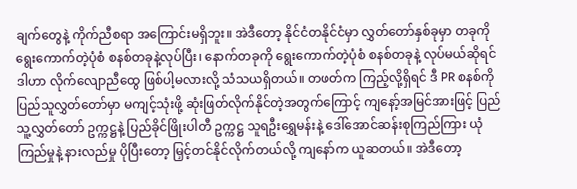ချက်တွေနဲ့ ကိုက်ညီစရာ အကြောင်းမရှိဘူး။ အဲဒီတော့ နိုင်ငံတနိုင်ငံမှာ လွှတ်တော်နှစ်ခုမှာ တခုကို ရွေးကောက်တဲ့ပုံစံ စနစ်တခုနဲ့လုပ်ပြီး၊ နောက်တခုကို ရွေးကောက်တဲ့ပုံစံ စနစ်တခုနဲ့ လုပ်မယ်ဆိုရင် ဒါဟာ လိုက်လျောညီထွေ ဖြစ်ပါ့မလားလို့ သံသယရှိတယ်။ တဖတ်က ကြည့်လို့ရှိရင် ဒီ PR စနစ်ကို ပြည်သူလွှတ်တော်မှာ မကျင့်သုံးဖို့ ဆုံးဖြတ်လိုက်နိုင်တဲ့အတွက်ကြောင့် ကျနော့်အမြင်အားဖြင့် ပြည်သူ့လွှတ်တော် ဥက္ကဋ္ဌနဲ့ ပြည်ခိုင်ဖြိုးပါတီ ဥက္ကဋ္ဌ သူရဦးရွှေမန်းနဲ့ ဒေါ်အောင်ဆန်းစုကြည်ကြား ယုံကြည်မှုနဲ့ နားလည်မှု ပိုပြီးတော့ မြှင့်တင်နိုင်လိုက်တယ်လို့ ကျနော်က ယူဆတယ်။ အဲဒီတော့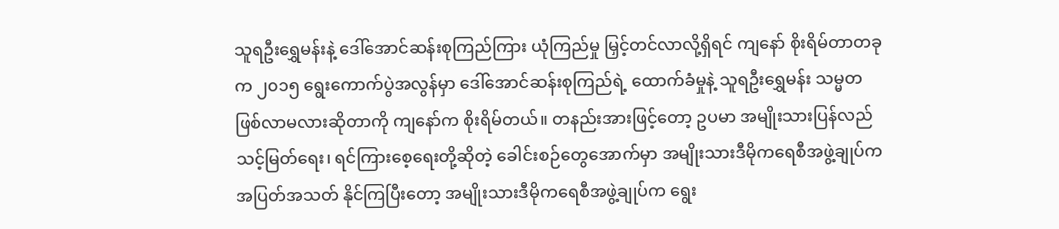သူရဦးရွှေမန်းနဲ့ ဒေါ်အောင်ဆန်းစုကြည်ကြား ယုံကြည်မှု မြှင့်တင်လာလို့ရှိရင် ကျနော် စိုးရိမ်တာတခုက ၂၀၁၅ ရွေးကောက်ပွဲအလွန်မှာ ဒေါ်အောင်ဆန်းစုကြည်ရဲ့ ထောက်ခံမှုနဲ့ သူရဦးရွှေမန်း သမ္မတ ဖြစ်လာမလားဆိုတာကို ကျနော်က စိုးရိမ်တယ်။ တနည်းအားဖြင့်တော့ ဥပမာ အမျိုးသားပြန်လည်သင့်မြတ်ရေး၊ ရင်ကြားစေ့ရေးတို့ဆိုတဲ့ ခေါင်းစဉ်တွေအောက်မှာ အမျိုးသားဒီမိုကရေစီအဖွဲ့ချုပ်က အပြတ်အသတ် နိုင်ကြပြီးတော့ အမျိုးသားဒီမိုကရေစီအဖွဲ့ချုပ်က ရွေး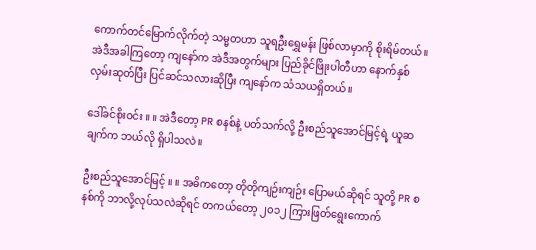ကောက်တင်မြောက်လိုက်တဲ့ သမ္မတဟာ သူရဦးရွှေမန်း ဖြစ်လာမှာကို စိုးရိမ်တယ်။ အဲဒီအခါကြတော့ ကျနော်က အဲဒီအတွက်များ ပြည်ခိုင်ဖြိုးပါတီဟာ နောက်နှစ်လှမ်းဆုတ်ပြီး ပြင်ဆင်သလားဆိုပြီး ကျနော်က သံသယရှိတယ်။

ဒေါ်ခင်စိုးဝင်း ။ ။ အဲဒီတော့ PR စနစ်နဲ့ ပတ်သက်လို့ ဦးစည်သူအောင်မြင့်ရဲ့ ယူဆချက်က ဘယ်လို ရှိပါသလဲ။

ဦးစည်သူအောင်မြင့် ။ ။ အဓိကတော့ တိုတိုကျဉ်းကျဉ်း ပြောမယ်ဆိုရင် သူတို့ PR စနစ်ကို ဘာလို့လုပ်သလဲဆိုရင် တကယ်တော့ ၂၀၁၂ ကြားဖြတ်ရွေးကောက်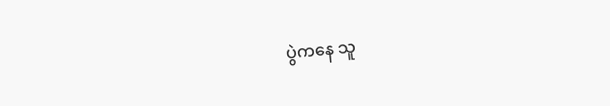ပွဲကနေ သူ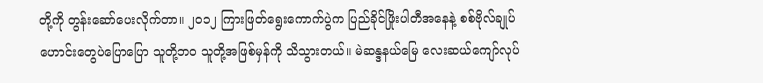တို့ကို တွန်းဆော်ပေးလိုက်တာ။ ၂၀၁၂ ကြားဖြတ်ရွေးကောက်ပွဲက ပြည်ခိုင်ဖြိုးပါတီအနေနဲ့ စစ်ဗိုလ်ချုပ်ဟောင်းတွေပဲပြောပြော သူတို့ဘဝ သူတို့အဖြစ်မှန်ကို သိသွားတယ်။ မဲဆန္ဒနယ်မြေ လေးဆယ်ကျော်လုပ်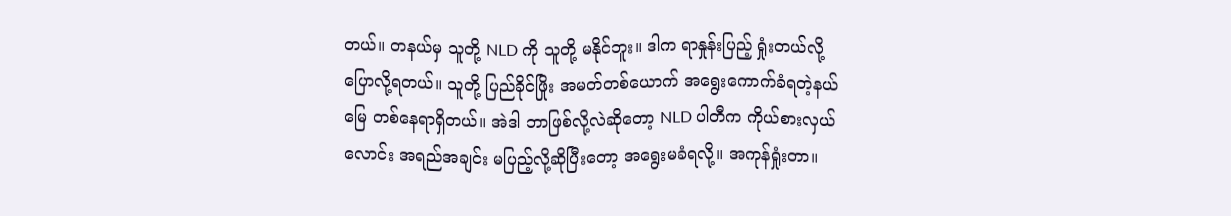တယ်။ တနယ်မှ သူတို့ NLD ကို သူတို့ မနိုင်ဘူး။ ဒါက ရာနှုန်းပြည့် ရှုံးတယ်လို့ ပြောလို့ရတယ်။ သူတို့ ပြည်ခိုင်ဖြိုး အမတ်တစ်ယောက် အရွေးကောက်ခံရတဲ့နယ်မြေ တစ်နေရာရှိတယ်။ အဲဒါ ဘာဖြစ်လို့လဲဆိုတော့ NLD ပါတီက ကိုယ်စားလှယ်လောင်း အရည်အချင်း မပြည့်လို့ဆိုပြီးတော့ အရွေးမခံရလို့။ အကုန်ရှုံးတာ။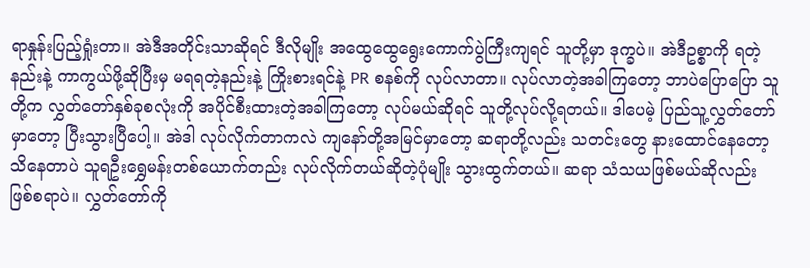ရာနှုန်းပြည့်ရှုံးတာ။ အဲဒီအတိုင်းသာဆိုရင် ဒီလိုမျိုး အထွေထွေရွေးကောက်ပွဲကြီးကျရင် သူတို့မှာ ဒုက္ခပဲ။ အဲဒီဥစ္စာကို ရတဲ့နည်းနဲ့ ကာကွယ်ဖို့ဆိုပြီးမှ မရရတဲ့နည်းနဲ့ ကြိုးစားရင်နဲ့ PR စနစ်ကို လုပ်လာတာ။ လုပ်လာတဲ့အခါကြတော့ ဘာပဲပြောပြော သူတို့က လွှတ်တော်နှစ်ခုစလုံးကို အပိုင်စီးထားတဲ့အခါကြတော့ လုပ်မယ်ဆိုရင် သူတို့လုပ်လို့ရတယ်။ ဒါပေမဲ့ ပြည်သူ့လွှတ်တော်မှာတော့ ပြီးသွားပြီပေါ့။ အဲဒါ လုပ်လိုက်တာကလဲ ကျနော်တို့အမြင်မှာတော့ ဆရာတို့လည်း သတင်းတွေ နားထောင်နေတော့ သိနေတာပဲ သူရဦးရွှေမန်းတစ်ယောက်တည်း လုပ်လိုက်တယ်ဆိုတဲ့ပုံမျိုး သွားထွက်တယ်။ ဆရာ သံသယဖြစ်မယ်ဆိုလည်း ဖြစ်စရာပဲ။ လွှတ်တော်ကို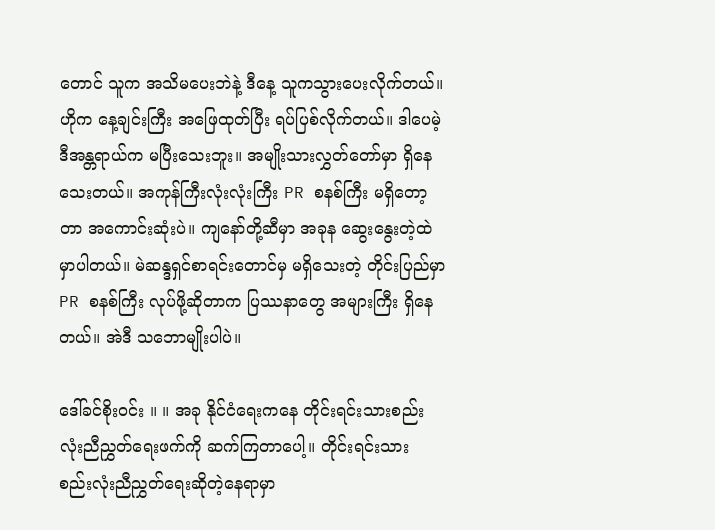တောင် သူက အသိမပေးဘဲနဲ့ ဒီနေ့ သူကသွားပေးလိုက်တယ်။ ဟိုက နေ့ချင်းကြီး အဖြေထုတ်ပြီး ရပ်ပြစ်လိုက်တယ်။ ဒါပေမဲ့ ဒီအန္တရာယ်က မပြီးသေးဘူး။ အမျိုးသားလွှတ်တော်မှာ ရှိနေသေးတယ်။ အကုန်ကြီးလုံးလုံးကြီး PR စနစ်ကြီး မရှိတော့တာ အကောင်းဆုံးပဲ။ ကျနော်တို့ဆီမှာ အခုန ဆွေးနွေးတဲ့ထဲမှာပါတယ်။ မဲဆန္ဒရှင်စာရင်းတောင်မှ မရှိသေးတဲ့ တိုင်းပြည်မှာ PR စနစ်ကြီး လုပ်ဖို့ဆိုတာက ပြဿနာတွေ အများကြီး ရှိနေတယ်။ အဲဒီ သဘောမျိုးပါပဲ။

ဒေါ်ခင်စိုးဝင်း ။ ။ အခု နိုင်ငံရေးကနေ တိုင်းရင်းသားစည်းလုံးညီညွှတ်ရေးဖက်ကို ဆက်ကြတာပေါ့။ တိုင်းရင်းသား စည်းလုံးညီညွှတ်ရေးဆိုတဲ့နေရာမှာ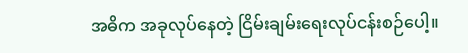အဓိက အခုလုပ်နေတဲ့ ငြိမ်းချမ်းရေးလုပ်ငန်းစဉ်ပေါ့။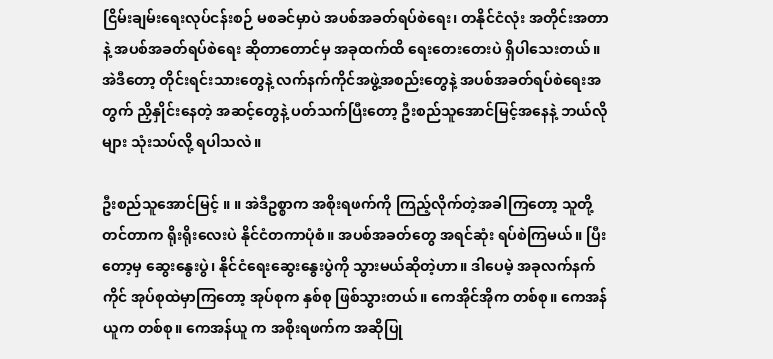ငြိမ်းချမ်းရေးလုပ်ငန်းစဉ် မစခင်မှာပဲ အပစ်အခတ်ရပ်စဲရေး၊ တနိုင်ငံလုံး အတိုင်းအတာနဲ့ အပစ်အခတ်ရပ်စဲရေး ဆိုတာတောင်မှ အခုထက်ထိ ရေးတေးတေးပဲ ရှိပါသေးတယ်။ အဲဒီတော့ တိုင်းရင်းသားတွေနဲ့ လက်နက်ကိုင်အဖွဲ့အစည်းတွေနဲ့ အပစ်အခတ်ရပ်စဲရေးအတွက် ညှိနှိုင်းနေတဲ့ အဆင့်တွေနဲ့ ပတ်သက်ပြီးတော့ ဦးစည်သူအောင်မြင့်အနေနဲ့ ဘယ်လိုများ သုံးသပ်လို့ ရပါသလဲ။

ဦးစည်သူအောင်မြင့် ။ ။ အဲဒီဥစ္စာက အစိုးရဖက်ကို ကြည့်လိုက်တဲ့အခါကြတော့ သူတို့တင်တာက ရိုးရိုးလေးပဲ နိုင်ငံတကာပုံစံ။ အပစ်အခတ်တွေ အရင်ဆုံး ရပ်စဲကြမယ်။ ပြီးတော့မှ ဆွေးနွေးပွဲ၊ နိုင်ငံရေးဆွေးနွေးပွဲကို သွားမယ်ဆိုတဲ့ဟာ။ ဒါပေမဲ့ အခုလက်နက်ကိုင် အုပ်စုထဲမှာကြတော့ အုပ်စုက နှစ်စု ဖြစ်သွားတယ်။ ကေအိုင်အိုက တစ်စု။ ကေအန်ယူက တစ်စု။ ကေအန်ယူ က အစိုးရဖက်က အဆိုပြု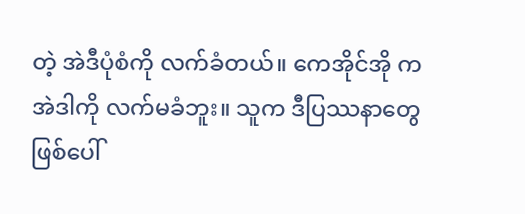တဲ့ အဲဒီပုံစံကို လက်ခံတယ်။ ကေအိုင်အို က အဲဒါကို လက်မခံဘူး။ သူက ဒီပြဿနာတွေ ဖြစ်ပေါ်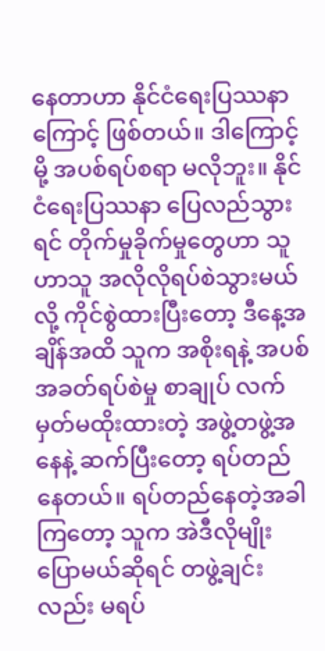နေတာဟာ နိုင်ငံရေးပြဿနာကြောင့် ဖြစ်တယ်။ ဒါကြောင့်မို့ အပစ်ရပ်စရာ မလိုဘူး။ နိုင်ငံရေးပြဿနာ ပြေလည်သွားရင် တိုက်မှုခိုက်မှုတွေဟာ သူဟာသူ အလိုလိုရပ်စဲသွားမယ်လို့ ကိုင်စွဲထားပြီးတော့ ဒီနေ့အချိန်အထိ သူက အစိုးရနဲ့ အပစ်အခတ်ရပ်စဲမှု စာချုပ် လက်မှတ်မထိုးထားတဲ့ အဖွဲ့တဖွဲ့အနေနဲ့ ဆက်ပြီးတော့ ရပ်တည်နေတယ်။ ရပ်တည်နေတဲ့အခါကြတော့ သူက အဲဒီလိုမျိုး ပြောမယ်ဆိုရင် တဖွဲ့ချင်းလည်း မရပ်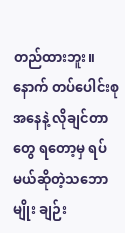တည်ထားဘူး။ နောက် တပ်ပေါင်းစုအနေနဲ့ လိုချင်တာတွေ ရတော့မှ ရပ်မယ်ဆိုတဲ့သဘောမျိုး ချဉ်း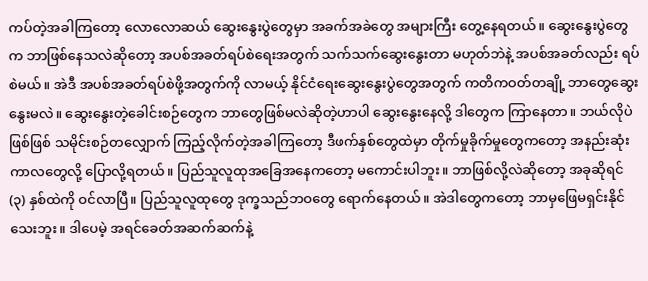ကပ်တဲ့အခါကြတော့ လောလောဆယ် ဆွေးနွေးပွဲတွေမှာ အခက်အခဲတွေ အများကြီး တွေ့နေရတယ်။ ဆွေးနွေးပွဲတွေက ဘာဖြစ်နေသလဲဆိုတော့ အပစ်အခတ်ရပ်စဲရေးအတွက် သက်သက်ဆွေးနွေးတာ မဟုတ်ဘဲနဲ့ အပစ်အခတ်လည်း ရပ်စဲမယ်။ အဲဒီ အပစ်အခတ်ရပ်စဲဖို့အတွက်ကို လာမယ့် နိုင်ငံရေးဆွေးနွေးပွဲတွေအတွက် ကတိကဝတ်တချို့ ဘာတွေဆွေးနွေးမလဲ။ ဆွေးနွေးတဲ့ခေါင်းစဉ်တွေက ဘာတွေဖြစ်မလဲဆိုတဲ့ဟာပါ ဆွေးနွေးနေလို့ ဒါတွေက ကြာနေတာ။ ဘယ်လိုပဲဖြစ်ဖြစ် သမိုင်းစဉ်တလျှောက် ကြည့်လိုက်တဲ့အခါကြတော့ ဒီဖက်နှစ်တွေထဲမှာ တိုက်မှုခိုက်မှုတွေကတော့ အနည်းဆုံးကာလတွေလို့ ပြောလို့ရတယ်။ ပြည်သူလူထုအခြေအနေကတော့ မကောင်းပါဘူး။ ဘာဖြစ်လို့လဲဆိုတော့ အခုဆိုရင် (၃) နှစ်ထဲကို ဝင်လာပြီ။ ပြည်သူလူထုတွေ ဒုက္ခသည်ဘဝတွေ ရောက်နေတယ်။ အဲဒါတွေကတော့ ဘာမှဖြေမရှင်းနိုင်သေးဘူး။ ဒါပေမဲ့ အရင်ခေတ်အဆက်ဆက်နဲ့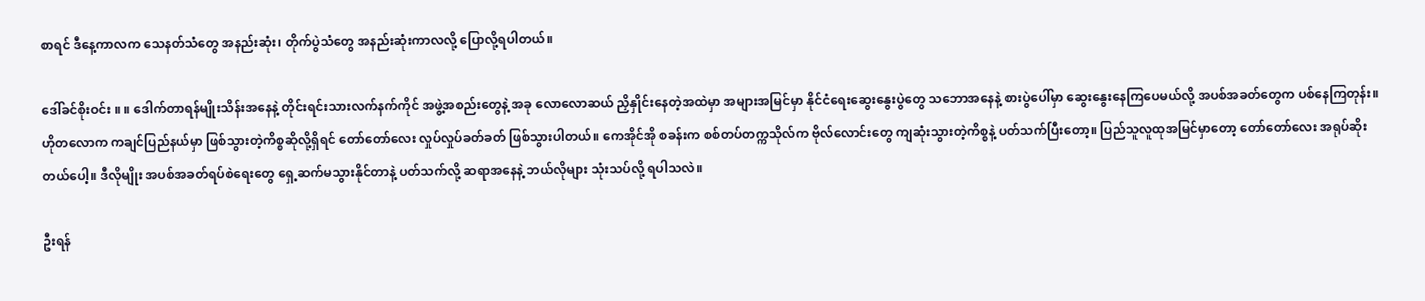စာရင် ဒီနေ့ကာလက သေနတ်သံတွေ အနည်းဆုံး၊ တိုက်ပွဲသံတွေ အနည်းဆုံးကာလလို့ ပြောလို့ရပါတယ်။

ဒေါ်ခင်စိုးဝင်း ။ ။ ဒေါက်တာရန်မျိုးသိန်းအနေနဲ့ တိုင်းရင်းသားလက်နက်ကိုင် အဖွဲ့အစည်းတွေနဲ့ အခု လောလောဆယ် ညှိနှိုင်းနေတဲ့အထဲမှာ အများအမြင်မှာ နိုင်ငံရေးဆွေးနွေးပွဲတွေ သဘောအနေနဲ့ စားပွဲပေါ်မှာ ဆွေးနွေးနေကြပေမယ်လို့ အပစ်အခတ်တွေက ပစ်နေကြတုန်း။ ဟိုတလောက ကချင်ပြည်နယ်မှာ ဖြစ်သွားတဲ့ကိစ္စဆိုလို့ရှိရင် တော်တော်လေး လှုပ်လှုပ်ခတ်ခတ် ဖြစ်သွားပါတယ်။ ကေအိုင်အို စခန်းက စစ်တပ်တက္ကသိုလ်က ဗိုလ်လောင်းတွေ ကျဆုံးသွားတဲ့ကိစ္စနဲ့ ပတ်သက်ပြီးတော့။ ပြည်သူလူထုအမြင်မှာတော့ တော်တော်လေး အရုပ်ဆိုးတယ်ပေါ့။ ဒီလိုမျိုး အပစ်အခတ်ရပ်စဲရေးတွေ ရှေ့ဆက်မသွားနိုင်တာနဲ့ ပတ်သက်လို့ ဆရာအနေနဲ့ ဘယ်လိုများ သုံးသပ်လို့ ရပါသလဲ။

ဦးရန်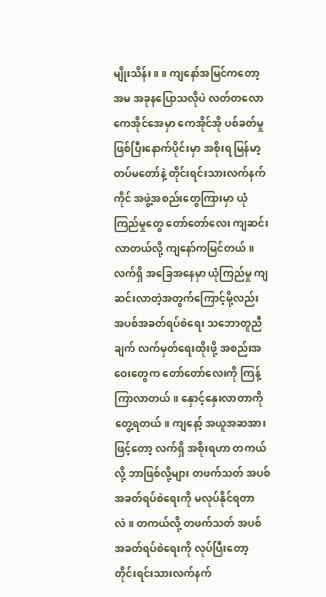မျိုးသိန်း ။ ။ ကျနော်အမြင်ကတော့ အမ အခုနပြောသလိုပဲ လတ်တလော ကေအိုင်အေမှာ ကေအိုင်အို ပစ်ခတ်မှုဖြစ်ပြီးနောက်ပိုင်းမှာ အစိုးရ မြန်မာ့တပ်မတော်နဲ့ တိုင်းရင်းသားလက်နက်ကိုင် အဖွဲ့အစည်းတွေကြားမှာ ယုံကြည်မှုတွေ တော်တော်လေး ကျဆင်းလာတယ်လို့ ကျနော်ကမြင်တယ်။ လက်ရှိ အခြေအနေမှာ ယုံကြည်မှု ကျဆင်းလာတဲ့အတွက်ကြောင့်မို့လည်း အပစ်အခတ်ရပ်စဲရေး သဘောတူညီချက် လက်မှတ်ရေးထိုးဖို့ အစည်းအဝေးတွေက တော်တော်လေးကို ကြန့်ကြာလာတယ်။ နှောင့်နှေးလာတာကို တွေ့ရတယ်။ ကျနော့် အယူအဆအားဖြင့်တော့ လက်ရှိ အစိုးရဟာ တကယ်လို့ ဘာဖြစ်လို့များ တဖက်သတ် အပစ်အခတ်ရပ်စဲရေးကို မလုပ်နိုင်ရတာလဲ။ တကယ်လို့ တဖက်သတ် အပစ်အခတ်ရပ်စဲရေးကို လုပ်ပြီးတော့ တိုင်းရင်းသားလက်နက်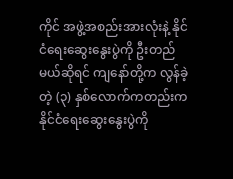ကိုင် အဖွဲ့အစည်းအားလုံးနဲ့ နိုင်ငံရေးဆွေးနွေးပွဲကို ဦးတည်မယ်ဆိုရင် ကျနော်တို့က လွန်ခဲ့တဲ့ (၃) နှစ်လောက်ကတည်းက နိုင်ငံရေးဆွေးနွေးပွဲကို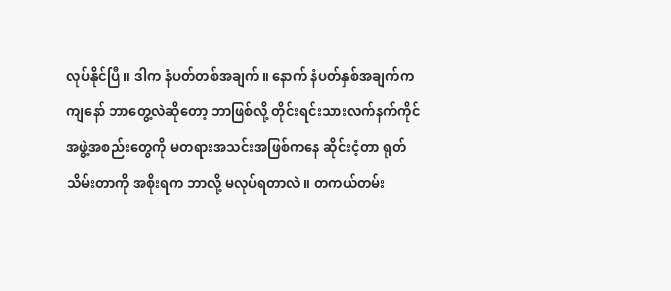လုပ်နိုင်ပြီ။ ဒါက နံပတ်တစ်အချက်။ နောက် နံပတ်နှစ်အချက်က ကျနော် ဘာတွေ့လဲဆိုတော့ ဘာဖြစ်လို့ တိုင်းရင်းသားလက်နက်ကိုင် အဖွဲ့အစည်းတွေကို မတရားအသင်းအဖြစ်ကနေ ဆိုင်းငံ့တာ ရုတ်သိမ်းတာကို အစိုးရက ဘာလို့ မလုပ်ရတာလဲ။ တကယ်တမ်း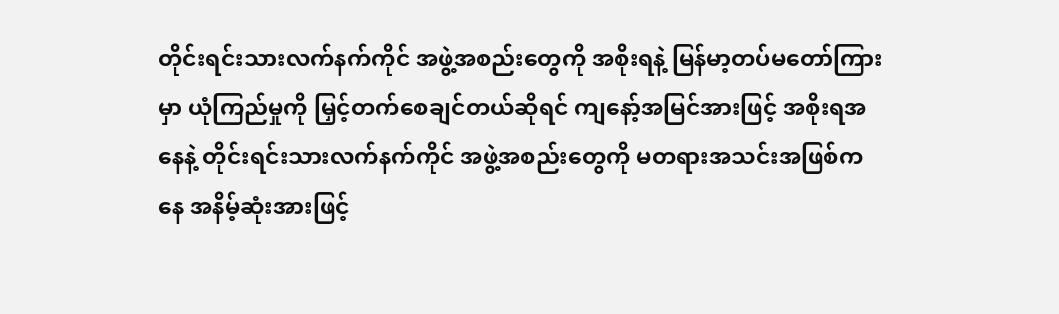တိုင်းရင်းသားလက်နက်ကိုင် အဖွဲ့အစည်းတွေကို အစိုးရနဲ့ မြန်မာ့တပ်မတော်ကြားမှာ ယုံကြည်မှုကို မြှင့်တက်စေချင်တယ်ဆိုရင် ကျနော့်အမြင်အားဖြင့် အစိုးရအနေနဲ့ တိုင်းရင်းသားလက်နက်ကိုင် အဖွဲ့အစည်းတွေကို မတရားအသင်းအဖြစ်ကနေ အနိမ့်ဆုံးအားဖြင့်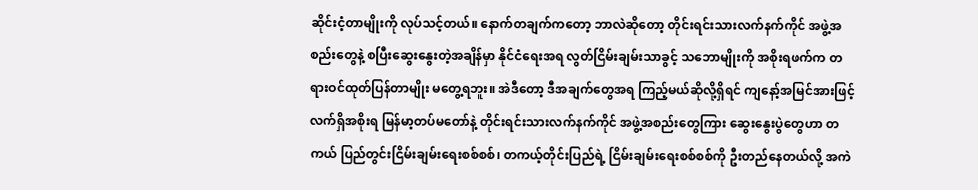ဆိုင်းငံ့တာမျိုးကို လုပ်သင့်တယ်။ နောက်တချက်ကတော့ ဘာလဲဆိုတော့ တိုင်းရင်းသားလက်နက်ကိုင် အဖွဲ့အစည်းတွေနဲ့ စပြီးဆွေးနွေးတဲ့အချိန်မှာ နိုင်ငံရေးအရ လွတ်ငြိမ်းချမ်းသာခွင့် သဘောမျိုးကို အစိုးရဖက်က တရားဝင်ထုတ်ပြန်တာမျိုး မတွေ့ရဘူး။ အဲဒီတော့ ဒီအချက်တွေအရ ကြည့်မယ်ဆိုလို့ရှိရင် ကျနော့်အမြင်အားဖြင့် လက်ရှိအစိုးရ မြန်မာ့တပ်မတော်နဲ့ တိုင်းရင်းသားလက်နက်ကိုင် အဖွဲ့အစည်းတွေကြား ဆွေးနွေးပွဲတွေဟာ တကယ် ပြည်တွင်းငြိမ်းချမ်းရေးစစ်စစ်၊ တကယ့်တိုင်းပြည်ရဲ့ ငြိမ်းချမ်းရေးစစ်စစ်ကို ဦးတည်နေတယ်လို့ အကဲ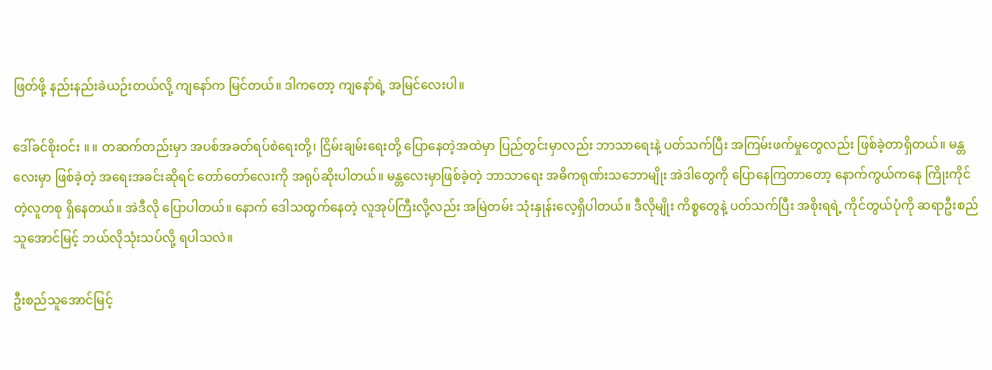ဖြတ်ဖို့ နည်းနည်းခဲယဉ်းတယ်လို့ ကျနော်က မြင်တယ်။ ဒါကတော့ ကျနော်ရဲ့ အမြင်လေးပါ။

ဒေါ်ခင်စိုးဝင်း ။ ။ တဆက်တည်းမှာ အပစ်အခတ်ရပ်စဲရေးတို့၊ ငြိမ်းချမ်းရေးတို့ ပြောနေတဲ့အထဲမှာ ပြည်တွင်းမှာလည်း ဘာသာရေးနဲ့ ပတ်သက်ပြီး အကြမ်းဖက်မှုတွေလည်း ဖြစ်ခဲ့တာရှိတယ်။ မန္တလေးမှာ ဖြစ်ခဲ့တဲ့ အရေးအခင်းဆိုရင် တော်တော်လေးကို အရုပ်ဆိုးပါတယ်။ မန္တလေးမှာဖြစ်ခဲ့တဲ့ ဘာသာရေး အဓိကရုဏ်းသဘောမျိုး အဲဒါတွေကို ပြောနေကြတာတော့ နောက်ကွယ်ကနေ ကြိုးကိုင်တဲ့လူတစု ရှိနေတယ်။ အဲဒီလို ပြောပါတယ်။ နောက် ဒေါသထွက်နေတဲ့ လူအုပ်ကြီးလို့လည်း အမြဲတမ်း သုံးနှုန်းလေ့ရှိပါတယ်။ ဒီလိုမျိုး ကိစ္စတွေနဲ့ ပတ်သက်ပြီး အစိုးရရဲ့ ကိုင်တွယ်ပုံကို ဆရာဦးစည်သူအောင်မြင့် ဘယ်လိုသုံးသပ်လို့ ရပါသလဲ။

ဦးစည်သူအောင်မြင့်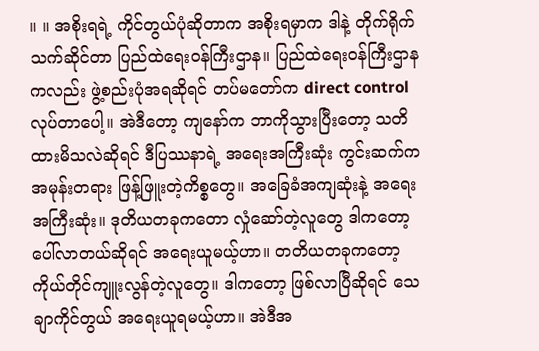။ ။ အစိုးရရဲ့ ကိုင်တွယ်ပုံဆိုတာက အစိုးရမှာက ဒါနဲ့ တိုက်ရိုက်သက်ဆိုင်တာ ပြည်ထဲရေးဝန်ကြီးဌာန။ ပြည်ထဲရေးဝန်ကြီးဌာနကလည်း ဖွဲ့စည်းပုံအရဆိုရင် တပ်မတော်က direct control လုပ်တာပေါ့။ အဲဒီတော့ ကျနော်က ဘာကိုသွားပြီးတော့ သတိထားမိသလဲဆိုရင် ဒီပြဿနာရဲ့ အရေးအကြီးဆုံး ကွင်းဆက်က အမုန်းတရား ဖြန့်ဖြူးတဲ့ကိစ္စတွေ။ အခြေခံအကျဆုံးနဲ့ အရေးအကြီးဆုံး။ ဒုတိယတခုကတော လှုံဆော်တဲ့လူတွေ ဒါကတော့ ပေါ်လာတယ်ဆိုရင် အရေးယူမယ့်ဟာ။ တတိယတခုကတော့ ကိုယ်တိုင်ကျူးလွန်တဲ့လူတွေ။ ဒါကတော့ ဖြစ်လာပြီဆိုရင် သေချာကိုင်တွယ် အရေးယူရမယ့်ဟာ။ အဲဒီအ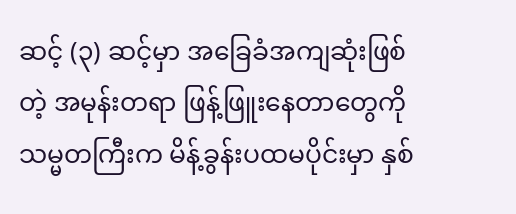ဆင့် (၃) ဆင့်မှာ အခြေခံအကျဆုံးဖြစ်တဲ့ အမုန်းတရာ ဖြန့်ဖြူးနေတာတွေကို သမ္မတကြီးက မိန့်ခွန်းပထမပိုင်းမှာ နှစ်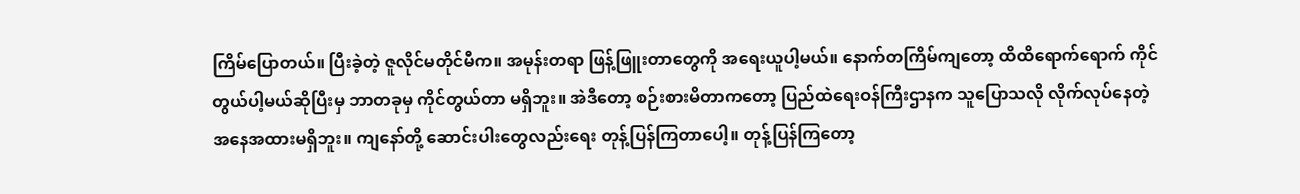ကြိမ်ပြောတယ်။ ပြီးခဲ့တဲ့ ဇူလိုင်မတိုင်မီက။ အမုန်းတရာ ဖြန့်ဖြူးတာတွေကို အရေးယူပါ့မယ်။ နောက်တကြိမ်ကျတော့ ထိထိရောက်ရောက် ကိုင်တွယ်ပါ့မယ်ဆိုပြီးမှ ဘာတခုမှ ကိုင်တွယ်တာ မရှိဘူး။ အဲဒီတော့ စဉ်းစားမိတာကတော့ ပြည်ထဲရေးဝန်ကြီးဌာနက သူပြောသလို လိုက်လုပ်နေတဲ့ အနေအထားမရှိဘူး။ ကျနော်တို့ ဆောင်းပါးတွေလည်းရေး တုန့်ပြန်ကြတာပေါ့။ တုန့်ပြန်ကြတော့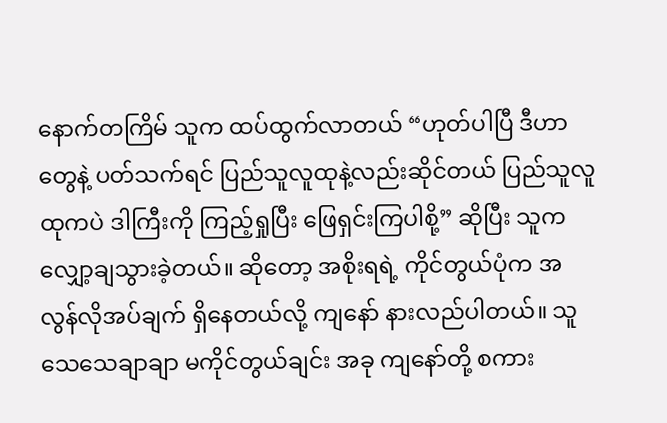နောက်တကြိမ် သူက ထပ်ထွက်လာတယ် “ဟုတ်ပါပြီ ဒီဟာတွေနဲ့ ပတ်သက်ရင် ပြည်သူလူထုနဲ့လည်းဆိုင်တယ် ပြည်သူလူထုကပဲ ဒါကြီးကို ကြည့်ရှုပြီး ဖြေရှင်းကြပါစို့” ဆိုပြီး သူကလျှော့ချသွားခဲ့တယ်။ ဆိုတော့ အစိုးရရဲ့ ကိုင်တွယ်ပုံက အလွန်လိုအပ်ချက် ရှိနေတယ်လို့ ကျနော် နားလည်ပါတယ်။ သူ သေသေချာချာ မကိုင်တွယ်ချင်း အခု ကျနော်တို့ စကား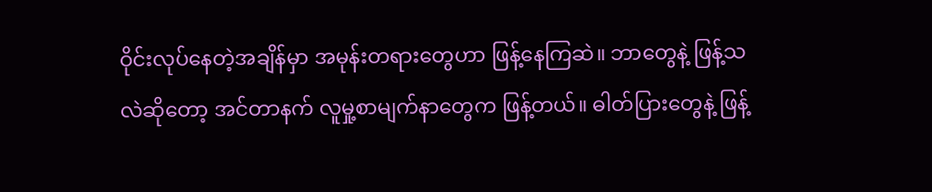ဝိုင်းလုပ်နေတဲ့အချိန်မှာ အမုန်းတရားတွေဟာ ဖြန့်နေကြဆဲ။ ဘာတွေနဲ့ ဖြန့်သလဲဆိုတော့ အင်တာနက် လူမှု့စာမျက်နာတွေက ဖြန့်တယ်။ ဓါတ်ပြားတွေနဲ့ ဖြန့်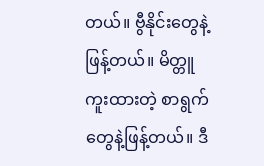တယ်။ ဗွီနိုင်းတွေနဲ့ ဖြန့်တယ်။ မိတ္တူကူးထားတဲ့ စာရွက်တွေနဲ့ဖြန့်တယ်။ ဒီ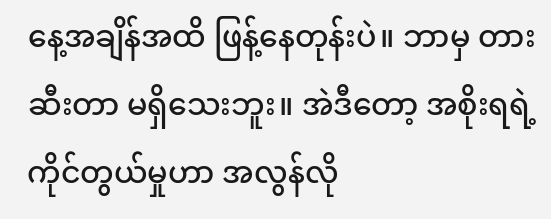နေ့အချိန်အထိ ဖြန့်နေတုန်းပဲ။ ဘာမှ တားဆီးတာ မရှိသေးဘူး။ အဲဒီတော့ အစိုးရရဲ့ ကိုင်တွယ်မှုဟာ အလွန်လို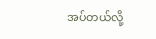အပ်တယ်လို့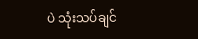ပဲ သုံးသပ်ချင်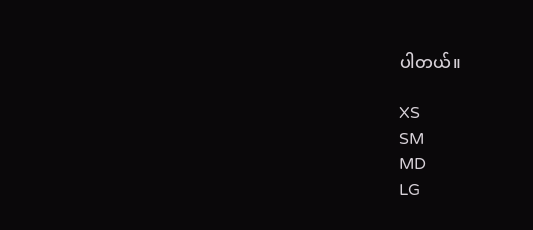ပါတယ်။

XS
SM
MD
LG